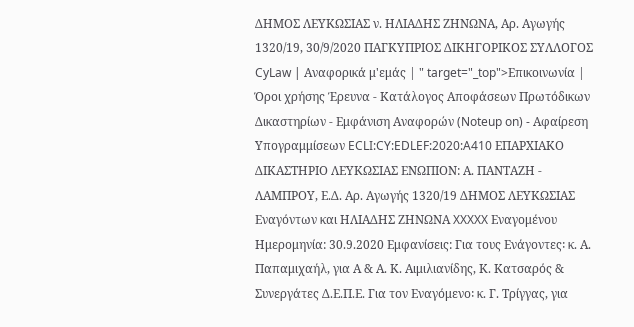ΔΗΜΟΣ ΛΕΥΚΩΣΙΑΣ ν. ΗΛΙΑΔΗΣ ΖΗΝΩΝΑ, Αρ. Αγωγής 1320/19, 30/9/2020 ΠΑΓΚΥΠΡΙΟΣ ΔΙΚΗΓΟΡΙΚΟΣ ΣΥΛΛΟΓΟΣ CyLaw | Αναφορικά μ'εμάς | " target="_top">Επικοινωνία | Όροι χρήσης Έρευνα - Κατάλογος Αποφάσεων Πρωτόδικων Δικαστηρίων - Εμφάνιση Αναφορών (Noteup on) - Αφαίρεση Υπογραμμίσεων ECLI:CY:EDLEF:2020:A410 ΕΠΑΡΧΙΑΚΟ ΔΙΚΑΣΤΗΡΙΟ ΛΕΥΚΩΣΙΑΣ ΕΝΩΠΙΟΝ: Α. ΠΑΝΤΑΖΗ - ΛΑΜΠΡΟΥ, Ε.Δ. Αρ. Αγωγής 1320/19 ΔΗΜΟΣ ΛΕΥΚΩΣΙΑΣ Εναγόντων και ΗΛΙΑΔΗΣ ΖΗΝΩΝΑ XXXXX Εναγομένου Ημερομηνία: 30.9.2020 Εμφανίσεις: Για τους Ενάγοντες꞉ κ. Α. Παπαμιχαήλ, για Α & Α. Κ. Αιμιλιανίδης, Κ. Κατσαρός & Συνεργάτες Δ.Ε.Π.Ε. Για τον Εναγόμενο꞉ κ. Γ. Τρίγγας, για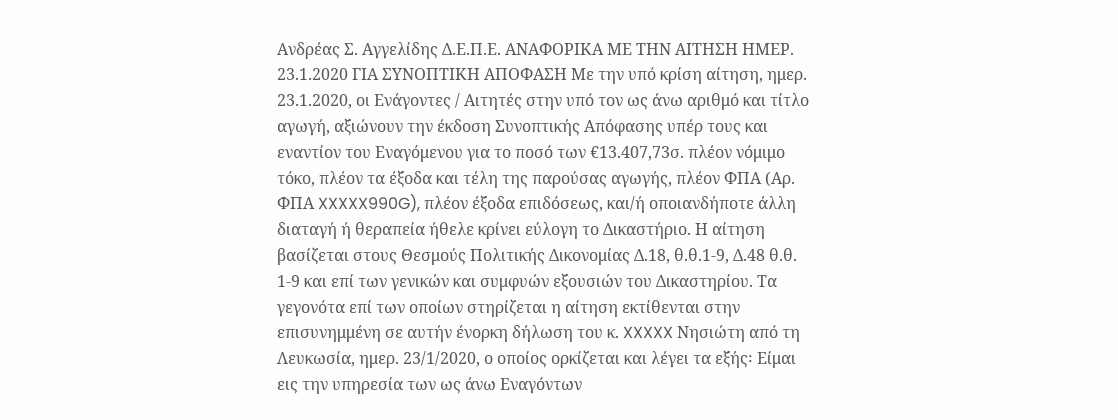Ανδρέας Σ. Αγγελίδης Δ.Ε.Π.Ε. ΑΝΑΦΟΡΙΚΑ ΜΕ ΤΗΝ ΑΙΤΗΣΗ ΗΜΕΡ. 23.1.2020 ΓΙΑ ΣΥΝΟΠΤΙΚΗ ΑΠΟΦΑΣΗ Με την υπό κρίση αίτηση, ημερ. 23.1.2020, οι Ενάγοντες / Αιτητές στην υπό τον ως άνω αριθμό και τίτλο αγωγή, αξιώνουν την έκδοση Συνοπτικής Απόφασης υπέρ τους και εναντίον του Εναγόμενου για το ποσό των €13.407,73σ. πλέον νόμιμο τόκο, πλέον τα έξοδα και τέλη της παρούσας αγωγής, πλέον ΦΠΑ (Αρ. ΦΠΑ XXXXX990G), πλέον έξοδα επιδόσεως, και/ή οποιανδήποτε άλλη διαταγή ή θεραπεία ήθελε κρίνει εύλογη το Δικαστήριο. Η αίτηση βασίζεται στους Θεσμούς Πολιτικής Δικονομίας Δ.18, θ.θ.1-9, Δ.48 θ.θ. 1-9 και επί των γενικών και συμφυών εξουσιών του Δικαστηρίου. Τα γεγονότα επί των οποίων στηρίζεται η αίτηση εκτίθενται στην επισυνημμένη σε αυτήν ένορκη δήλωση του κ. XXXXX Νησιώτη από τη Λευκωσία, ημερ. 23/1/2020, ο οποίος ορκίζεται και λέγει τα εξής꞉ Είμαι εις την υπηρεσία των ως άνω Εναγόντων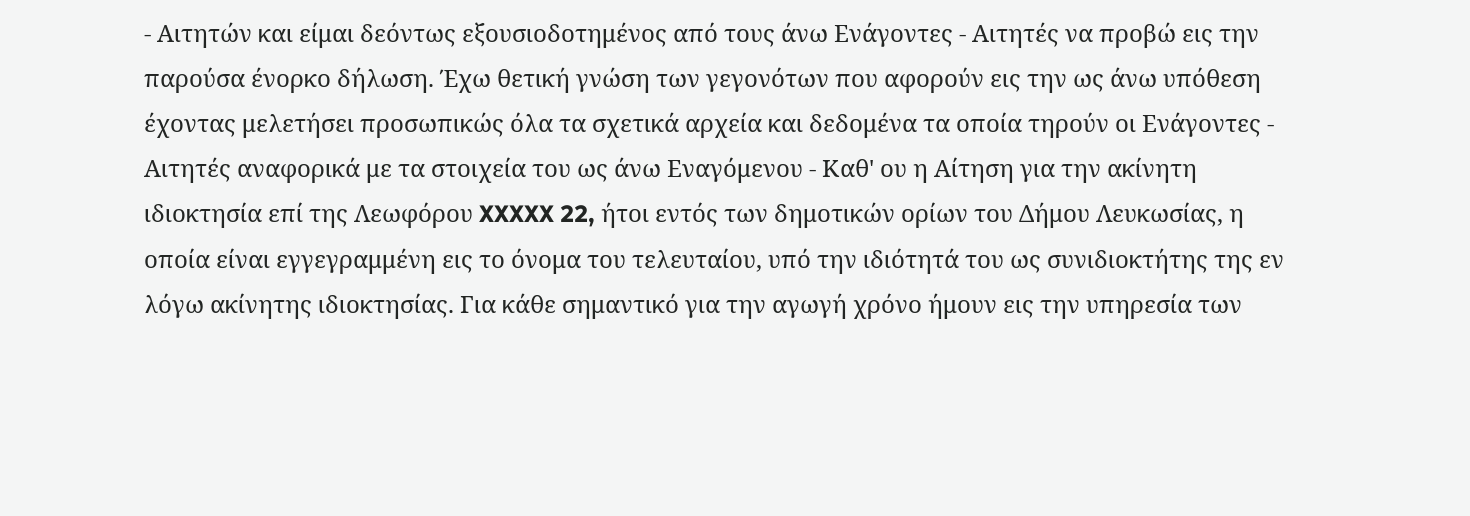- Αιτητών και είμαι δεόντως εξουσιοδοτημένος από τους άνω Ενάγοντες - Αιτητές να προβώ εις την παρούσα ένορκο δήλωση. Έχω θετική γνώση των γεγονότων που αφορούν εις την ως άνω υπόθεση έχοντας μελετήσει προσωπικώς όλα τα σχετικά αρχεία και δεδομένα τα οποία τηρούν οι Ενάγοντες - Αιτητές αναφορικά με τα στοιχεία του ως άνω Εναγόμενου - Καθ' ου η Αίτηση για την ακίνητη ιδιοκτησία επί της Λεωφόρου XXXXX 22, ήτοι εντός των δημοτικών ορίων του Δήμου Λευκωσίας, η οποία είναι εγγεγραμμένη εις το όνομα του τελευταίου, υπό την ιδιότητά του ως συνιδιοκτήτης της εν λόγω ακίνητης ιδιοκτησίας. Για κάθε σημαντικό για την αγωγή χρόνο ήμουν εις την υπηρεσία των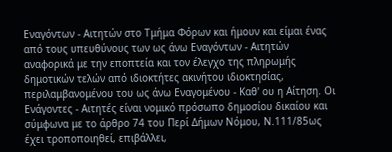Εναγόντων - Αιτητών στο Τμήμα Φόρων και ήμουν και είμαι ένας από τους υπευθύνους των ως άνω Εναγόντων - Αιτητών αναφορικά με την εποπτεία και τον έλεγχο της πληρωμής δημοτικών τελών από ιδιοκτήτες ακινήτου ιδιοκτησίας, περιλαμβανομένου του ως άνω Εναγομένου - Καθ' ου η Αίτηση. Οι Ενάγοντες - Αιτητές είναι νομικό πρόσωπο δημοσίου δικαίου και σύμφωνα με το άρθρο 74 του Περί Δήμων Νόμου, Ν.111/85ως έχει τροποποιηθεί, επιβάλλει,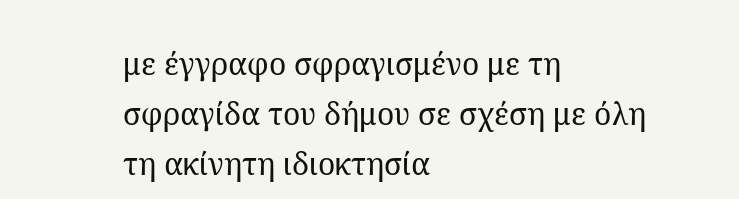με έγγραφο σφραγισμένο με τη σφραγίδα του δήμου σε σχέση με όλη τη ακίνητη ιδιοκτησία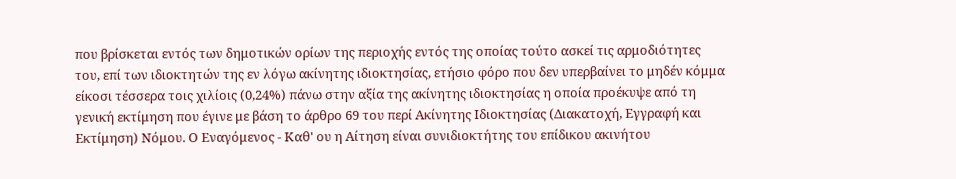που βρίσκεται εντός των δημοτικών ορίων της περιοχής εντός της οποίας τούτο ασκεί τις αρμοδιότητες του, επί των ιδιοκτητών της εν λόγω ακίνητης ιδιοκτησίας, ετήσιο φόρο που δεν υπερβαίνει το μηδέν κόμμα είκοσι τέσσερα τοις χιλίοις (0,24%) πάνω στην αξία της ακίνητης ιδιοκτησίας η οποία προέκυψε από τη γενική εκτίμηση που έγινε με βάση το άρθρο 69 του περί Ακίνητης Ιδιοκτησίας (Διακατοχή, Εγγραφή και Εκτίμηση) Νόμου. Ο Εναγόμενος - Καθ' ου η Αίτηση είναι συνιδιοκτήτης του επίδικου ακινήτου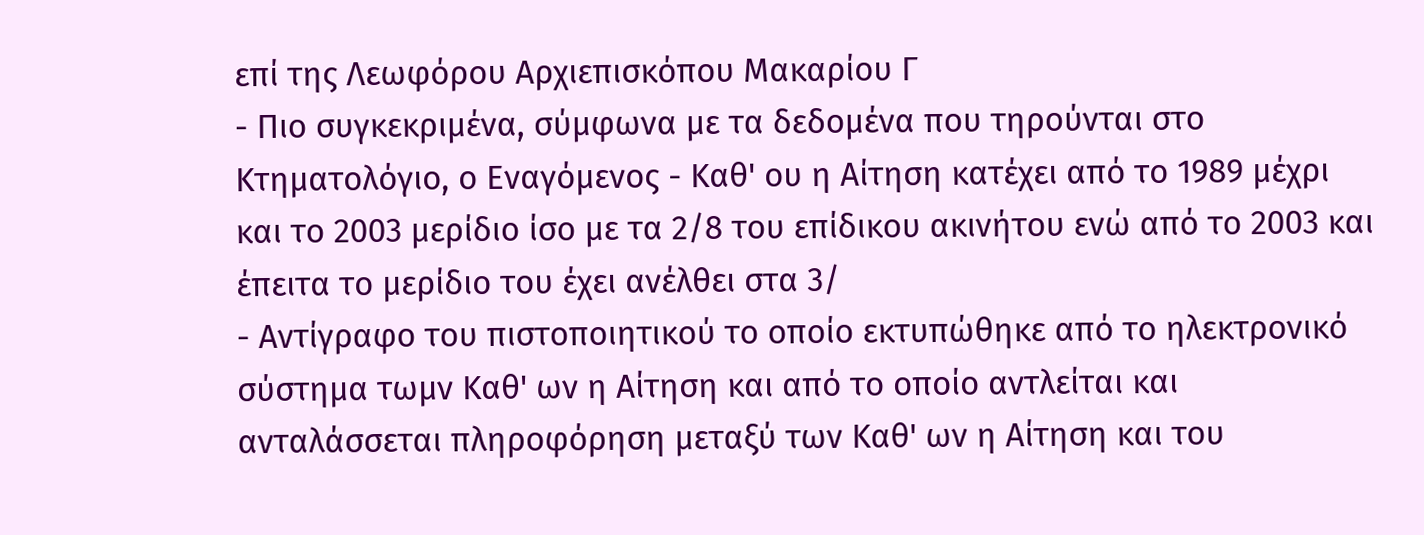επί της Λεωφόρου Αρχιεπισκόπου Μακαρίου Γ
- Πιο συγκεκριμένα, σύμφωνα με τα δεδομένα που τηρούνται στο Κτηματολόγιο, ο Εναγόμενος - Καθ' ου η Αίτηση κατέχει από το 1989 μέχρι και το 2003 μερίδιο ίσο με τα 2/8 του επίδικου ακινήτου ενώ από το 2003 και έπειτα το μερίδιο του έχει ανέλθει στα 3/
- Αντίγραφο του πιστοποιητικού το οποίο εκτυπώθηκε από το ηλεκτρονικό σύστημα τωμν Καθ' ων η Αίτηση και από το οποίο αντλείται και ανταλάσσεται πληροφόρηση μεταξύ των Καθ' ων η Αίτηση και του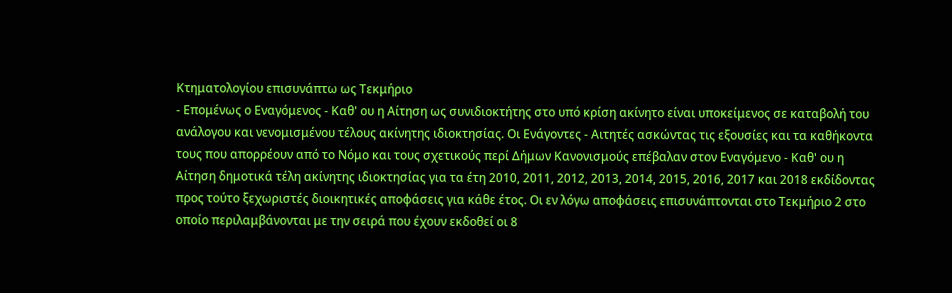Κτηματολογίου επισυνάπτω ως Τεκμήριο
- Επομένως ο Εναγόμενος - Καθ' ου η Αίτηση ως συνιδιοκτήτης στο υπό κρίση ακίνητο είναι υποκείμενος σε καταβολή του ανάλογου και νενομισμένου τέλους ακίνητης ιδιοκτησίας. Οι Ενάγοντες - Αιτητές ασκώντας τις εξουσίες και τα καθήκοντα τους που απορρέουν από το Νόμο και τους σχετικούς περί Δήμων Κανονισμούς επέβαλαν στον Εναγόμενο - Καθ' ου η Αίτηση δημοτικά τέλη ακίνητης ιδιοκτησίας για τα έτη 2010, 2011, 2012, 2013, 2014, 2015, 2016, 2017 και 2018 εκδίδοντας προς τούτο ξεχωριστές διοικητικές αποφάσεις για κάθε έτος. Οι εν λόγω αποφάσεις επισυνάπτονται στο Τεκμήριο 2 στο οποίο περιλαμβάνονται με την σειρά που έχουν εκδοθεί οι 8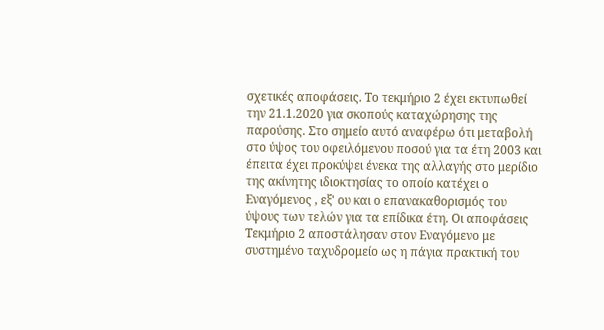σχετικές αποφάσεις. Το τεκμήριο 2 έχει εκτυπωθεί την 21.1.2020 για σκοπούς καταχώρησης της παρούσης. Στο σημείο αυτό αναφέρω ότι μεταβολή στο ύψος του οφειλόμενου ποσού για τα έτη 2003 και έπειτα έχει προκύψει ένεκα της αλλαγής στο μερίδιο της ακίνητης ιδιοκτησίας το οποίο κατέχει ο Εναγόμενος , εξ' ου και ο επανακαθορισμός του ύψους των τελών για τα επίδικα έτη. Οι αποφάσεις Τεκμήριο 2 αποστάλησαν στον Εναγόμενο με συστημένο ταχυδρομείο ως η πάγια πρακτική του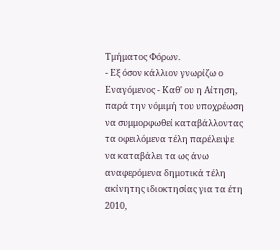Τμήματος Φόρων.
- Εξ όσον κάλλιον γνωρίζω ο Εναγόμενος - Καθ' ου η Αίτηση, παρά την νόμιμή του υποχρέωση να συμμορφωθεί καταβάλλοντας τα οφειλόμενα τέλη παρέλειψε να καταβάλει τα ως άνω αναφερόμενα δημοτικά τέλη ακίνητης ιδιοκτησίας για τα έτη 2010,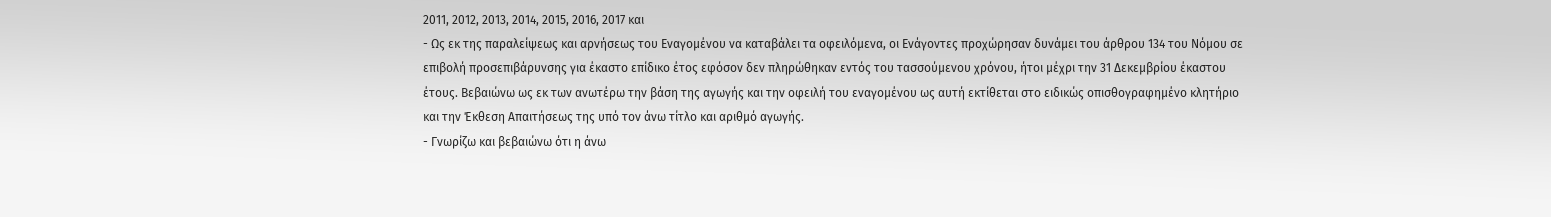2011, 2012, 2013, 2014, 2015, 2016, 2017 και
- Ως εκ της παραλείψεως και αρνήσεως του Εναγομένου να καταβάλει τα οφειλόμενα, οι Ενάγοντες προχώρησαν δυνάμει του άρθρου 134 του Νόμου σε επιβολή προσεπιβάρυνσης για έκαστο επίδικο έτος εφόσον δεν πληρώθηκαν εντός του τασσούμενου χρόνου, ήτοι μέχρι την 31 Δεκεμβρίου έκαστου έτους. Βεβαιώνω ως εκ των ανωτέρω την βάση της αγωγής και την οφειλή του εναγομένου ως αυτή εκτίθεται στο ειδικώς οπισθογραφημένο κλητήριο και την Έκθεση Απαιτήσεως της υπό τον άνω τίτλο και αριθμό αγωγής.
- Γνωρίζω και βεβαιώνω ότι η άνω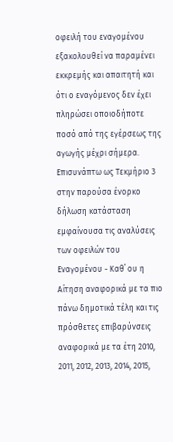οφειλή του εναγομένου εξακολουθεί να παραμένει εκκρεμής και απαιτητή και ότι ο εναγόμενος δεν έχει πληρώσει οποιοδήποτε ποσό από της εγέρσεως της αγωγής μέχρι σήμερα. Επισυνάπτω ως Τεκμήριο 3 στην παρούσα ένορκο δήλωση κατάσταση εμφαίνουσα τις αναλύσεις των οφειλών του Εναγομένου - Καθ΄ ου η Αίτηση αναφορικά με τα πιο πάνω δημοτικά τέλη και τις πρόσθετες επιβαρύνσεις αναφορικά με τα έτη 2010, 2011, 2012, 2013, 2014, 2015,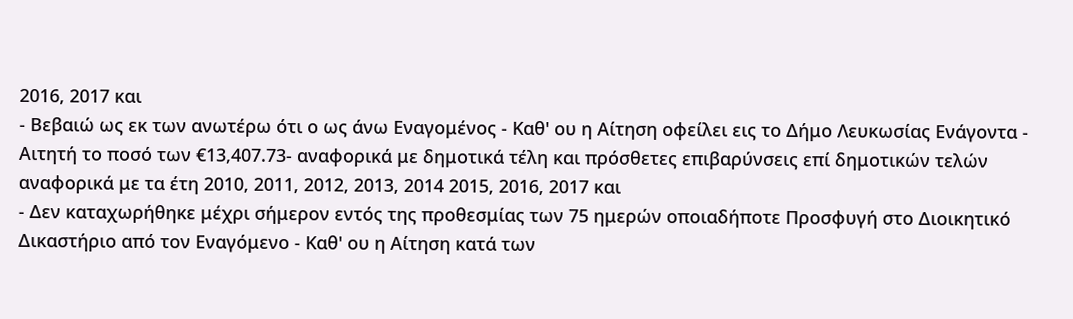2016, 2017 και
- Βεβαιώ ως εκ των ανωτέρω ότι ο ως άνω Εναγομένος - Καθ' ου η Αίτηση οφείλει εις το Δήμο Λευκωσίας Ενάγοντα - Αιτητή το ποσό των €13,407.73- αναφορικά με δημοτικά τέλη και πρόσθετες επιβαρύνσεις επί δημοτικών τελών αναφορικά με τα έτη 2010, 2011, 2012, 2013, 2014 2015, 2016, 2017 και
- Δεν καταχωρήθηκε μέχρι σήμερον εντός της προθεσμίας των 75 ημερών οποιαδήποτε Προσφυγή στο Διοικητικό Δικαστήριο από τον Εναγόμενο - Καθ' ου η Αίτηση κατά των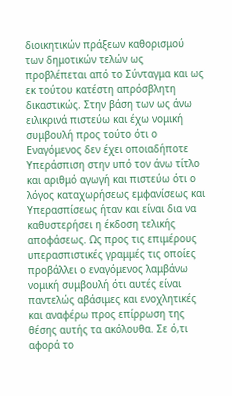διοικητικών πράξεων καθορισμού των δημοτικών τελών ως προβλέπεται από το Σύνταγμα και ως εκ τούτου κατέστη απρόσβλητη δικαστικώς. Στην βάση των ως άνω ειλικρινά πιστεύω και έχω νομική συμβουλή προς τούτο ότι ο Εναγόμενος δεν έχει οποιαδήποτε Υπεράσπιση στην υπό τον άνω τίτλο και αριθμό αγωγή και πιστεύω ότι ο λόγος καταχωρήσεως εμφανίσεως και Υπερασπίσεως ήταν και είναι δια να καθυστερήσει η έκδοση τελικής αποφάσεως. Ως προς τις επιμέρους υπερασπιστικές γραμμές τις οποίες προβάλλει ο εναγόμενος λαμβάνω νομική συμβουλή ότι αυτές είναι παντελώς αβάσιμες και ενοχλητικές και αναφέρω προς επίρρωση της θέσης αυτής τα ακόλουθα. Σε ό,τι αφορά το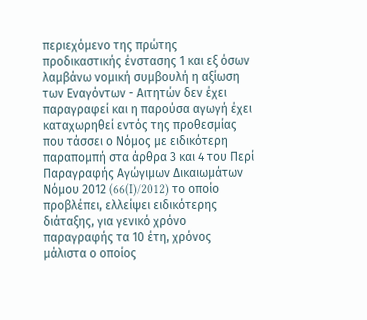περιεχόμενο της πρώτης προδικαστικής ένστασης 1 και εξ όσων λαμβάνω νομική συμβουλή η αξίωση των Εναγόντων - Αιτητών δεν έχει παραγραφεί και η παρούσα αγωγή έχει καταχωρηθεί εντός της προθεσμίας που τάσσει ο Νόμος με ειδικότερη παραπομπή στα άρθρα 3 και 4 του Περί Παραγραφής Αγώγιμων Δικαιωμάτων Νόμου 2012 (66(I)/2012) το οποίο προβλέπει, ελλείψει ειδικότερης διάταξης, για γενικό χρόνο παραγραφής τα 10 έτη, χρόνος μάλιστα ο οποίος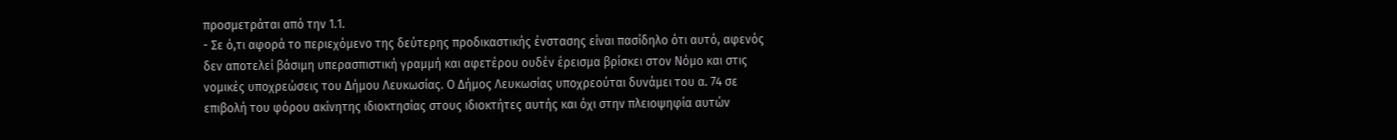προσμετράται από την 1.1.
- Σε ό,τι αφορά το περιεχόμενο της δεύτερης προδικαστικής ένστασης είναι πασίδηλο ότι αυτό, αφενός δεν αποτελεί βάσιμη υπερασπιστική γραμμή και αφετέρου ουδέν έρεισμα βρίσκει στον Νόμο και στις νομικές υποχρεώσεις του Δήμου Λευκωσίας. Ο Δήμος Λευκωσίας υποχρεούται δυνάμει του α. 74 σε επιβολή του φόρου ακίνητης ιδιοκτησίας στους ιδιοκτήτες αυτής και όχι στην πλειοψηφία αυτών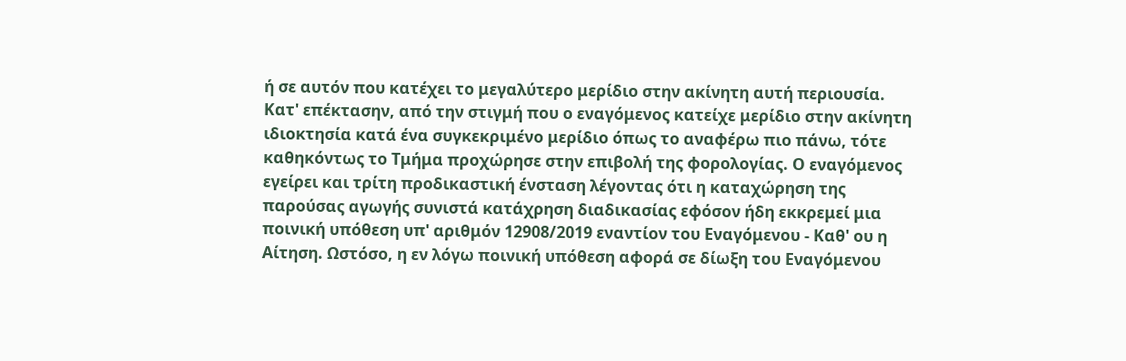ή σε αυτόν που κατέχει το μεγαλύτερο μερίδιο στην ακίνητη αυτή περιουσία. Κατ' επέκτασην, από την στιγμή που ο εναγόμενος κατείχε μερίδιο στην ακίνητη ιδιοκτησία κατά ένα συγκεκριμένο μερίδιο όπως το αναφέρω πιο πάνω, τότε καθηκόντως το Τμήμα προχώρησε στην επιβολή της φορολογίας. Ο εναγόμενος εγείρει και τρίτη προδικαστική ένσταση λέγοντας ότι η καταχώρηση της παρούσας αγωγής συνιστά κατάχρηση διαδικασίας εφόσον ήδη εκκρεμεί μια ποινική υπόθεση υπ' αριθμόν 12908/2019 εναντίον του Εναγόμενου - Καθ' ου η Αίτηση. Ωστόσο, η εν λόγω ποινική υπόθεση αφορά σε δίωξη του Εναγόμενου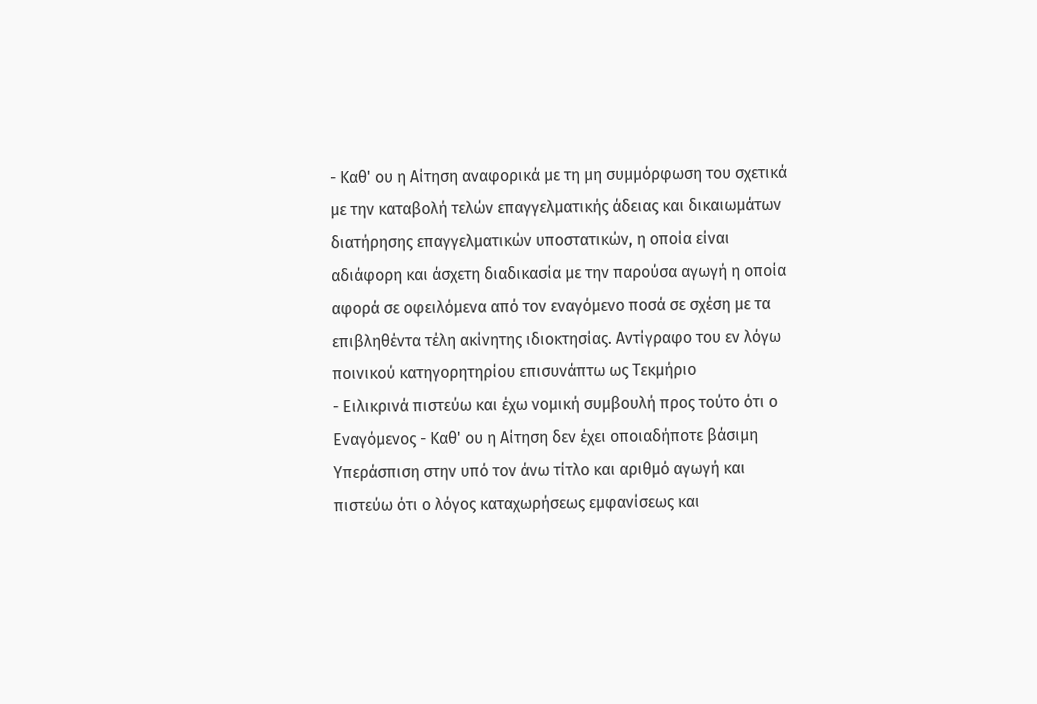- Καθ' ου η Αίτηση αναφορικά με τη μη συμμόρφωση του σχετικά με την καταβολή τελών επαγγελματικής άδειας και δικαιωμάτων διατήρησης επαγγελματικών υποστατικών, η οποία είναι αδιάφορη και άσχετη διαδικασία με την παρούσα αγωγή η οποία αφορά σε οφειλόμενα από τον εναγόμενο ποσά σε σχέση με τα επιβληθέντα τέλη ακίνητης ιδιοκτησίας. Αντίγραφο του εν λόγω ποινικού κατηγορητηρίου επισυνάπτω ως Τεκμήριο
- Ειλικρινά πιστεύω και έχω νομική συμβουλή προς τούτο ότι ο Εναγόμενος - Καθ' ου η Αίτηση δεν έχει οποιαδήποτε βάσιμη Υπεράσπιση στην υπό τον άνω τίτλο και αριθμό αγωγή και πιστεύω ότι ο λόγος καταχωρήσεως εμφανίσεως και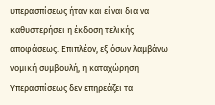υπερασπίσεως ήταν και είναι δια να καθυστερήσει η έκδοση τελικής αποφάσεως. Επιπλέον, εξ όσων λαμβάνω νομική συμβουλή, η καταχώρηση Υπερασπίσεως δεν επηρεάζει τα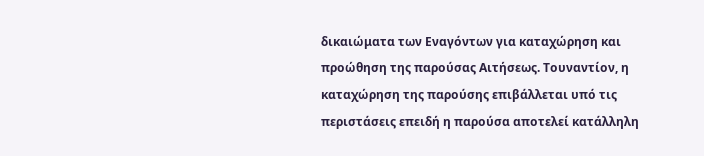δικαιώματα των Εναγόντων για καταχώρηση και προώθηση της παρούσας Αιτήσεως. Τουναντίον, η καταχώρηση της παρούσης επιβάλλεται υπό τις περιστάσεις επειδή η παρούσα αποτελεί κατάλληλη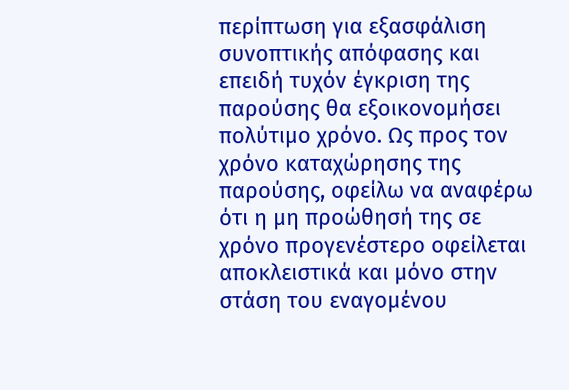περίπτωση για εξασφάλιση συνοπτικής απόφασης και επειδή τυχόν έγκριση της παρούσης θα εξοικονομήσει πολύτιμο χρόνο. Ως προς τον χρόνο καταχώρησης της παρούσης, οφείλω να αναφέρω ότι η μη προώθησή της σε χρόνο προγενέστερο οφείλεται αποκλειστικά και μόνο στην στάση του εναγομένου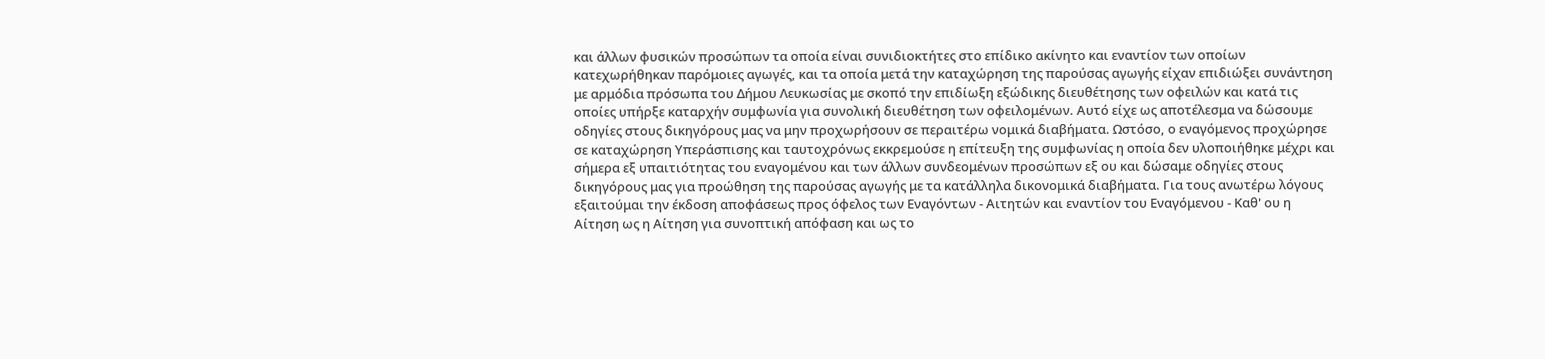και άλλων φυσικών προσώπων τα οποία είναι συνιδιοκτήτες στο επίδικο ακίνητο και εναντίον των οποίων κατεχωρήθηκαν παρόμοιες αγωγές, και τα οποία μετά την καταχώρηση της παρούσας αγωγής είχαν επιδιώξει συνάντηση με αρμόδια πρόσωπα του Δήμου Λευκωσίας με σκοπό την επιδίωξη εξώδικης διευθέτησης των οφειλών και κατά τις οποίες υπήρξε καταρχήν συμφωνία για συνολική διευθέτηση των οφειλομένων. Αυτό είχε ως αποτέλεσμα να δώσουμε οδηγίες στους δικηγόρους μας να μην προχωρήσουν σε περαιτέρω νομικά διαβήματα. Ωστόσο, ο εναγόμενος προχώρησε σε καταχώρηση Υπεράσπισης και ταυτοχρόνως εκκρεμούσε η επίτευξη της συμφωνίας η οποία δεν υλοποιήθηκε μέχρι και σήμερα εξ υπαιτιότητας του εναγομένου και των άλλων συνδεομένων προσώπων εξ ου και δώσαμε οδηγίες στους δικηγόρους μας για προώθηση της παρούσας αγωγής με τα κατάλληλα δικονομικά διαβήματα. Για τους ανωτέρω λόγους εξαιτούμαι την έκδοση αποφάσεως προς όφελος των Εναγόντων - Αιτητών και εναντίον του Εναγόμενου - Καθ' ου η Αίτηση ως η Αίτηση για συνοπτική απόφαση και ως το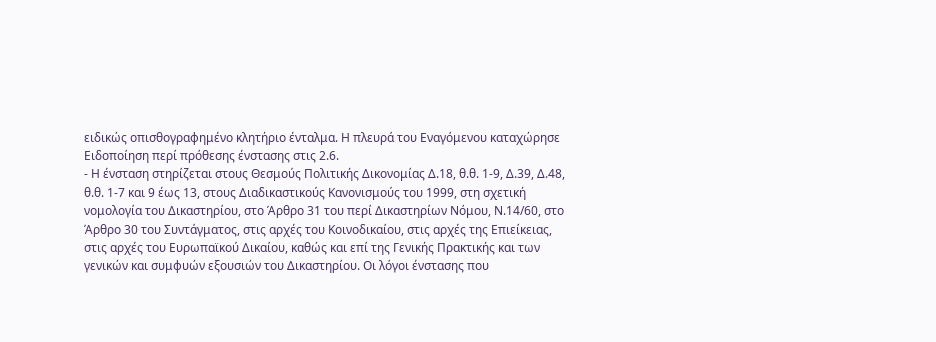ειδικώς οπισθογραφημένο κλητήριο ένταλμα. Η πλευρά του Εναγόμενου καταχώρησε Ειδοποίηση περί πρόθεσης ένστασης στις 2.6.
- Η ένσταση στηρίζεται στους Θεσμούς Πολιτικής Δικονομίας Δ.18, θ.θ. 1-9, Δ.39, Δ.48, θ.θ. 1-7 και 9 έως 13, στους Διαδικαστικούς Κανονισμούς του 1999, στη σχετική νομολογία του Δικαστηρίου, στο Άρθρο 31 του περί Δικαστηρίων Νόμου, Ν.14/60, στο Άρθρο 30 του Συντάγματος, στις αρχές του Κοινοδικαίου, στις αρχές της Επιείκειας, στις αρχές του Ευρωπαϊκού Δικαίου, καθώς και επί της Γενικής Πρακτικής και των γενικών και συμφυών εξουσιών του Δικαστηρίου. Οι λόγοι ένστασης που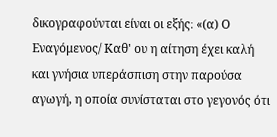δικογραφούνται είναι οι εξής։ «(α) Ο Εναγόμενος/ Καθ' ου η αίτηση έχει καλή και γνήσια υπεράσπιση στην παρούσα αγωγή, η οποία συνίσταται στο γεγονός ότι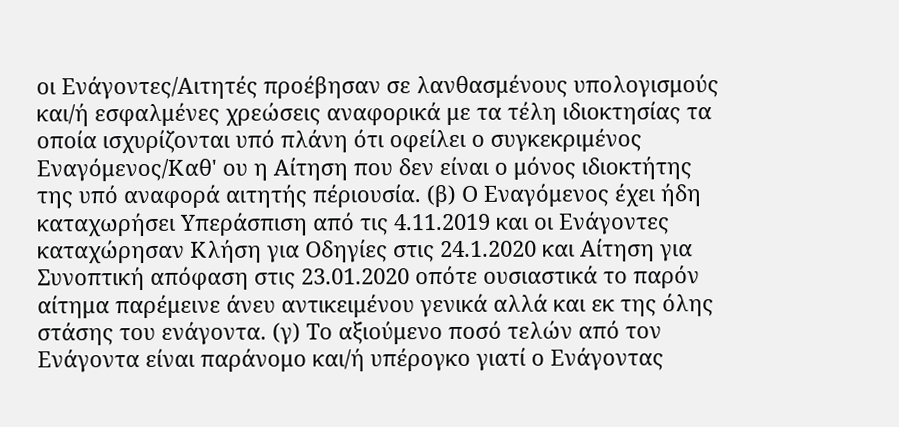οι Ενάγοντες/Αιτητές προέβησαν σε λανθασμένους υπολογισμούς και/ή εσφαλμένες χρεώσεις αναφορικά με τα τέλη ιδιοκτησίας τα οποία ισχυρίζονται υπό πλάνη ότι οφείλει ο συγκεκριμένος Εναγόμενος/Καθ' ου η Αίτηση που δεν είναι ο μόνος ιδιοκτήτης της υπό αναφορά αιτητής πέριουσία. (β) Ο Εναγόμενος έχει ήδη καταχωρήσει Υπεράσπιση από τις 4.11.2019 και οι Ενάγοντες καταχώρησαν Κλήση για Οδηγίες στις 24.1.2020 και Αίτηση για Συνοπτική απόφαση στις 23.01.2020 οπότε ουσιαστικά το παρόν αίτημα παρέμεινε άνευ αντικειμένου γενικά αλλά και εκ της όλης στάσης του ενάγοντα. (γ) Το αξιούμενο ποσό τελών από τον Ενάγοντα είναι παράνομο και/ή υπέρογκο γιατί ο Ενάγοντας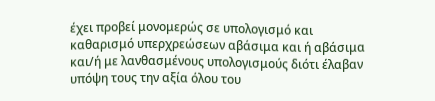έχει προβεί μονομερώς σε υπολογισμό και καθαρισμό υπερχρεώσεων αβάσιμα και ή αβάσιμα και/ή με λανθασμένους υπολογισμούς διότι έλαβαν υπόψη τους την αξία όλου του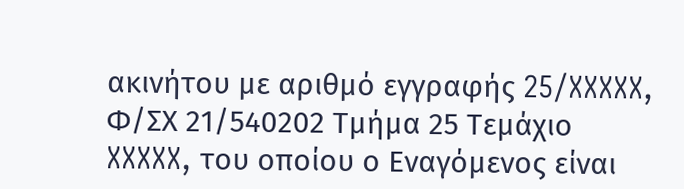ακινήτου με αριθμό εγγραφής 25/XXXXX, Φ/ΣΧ 21/540202 Τμήμα 25 Τεμάχιο XXXXX, του οποίου ο Εναγόμενος είναι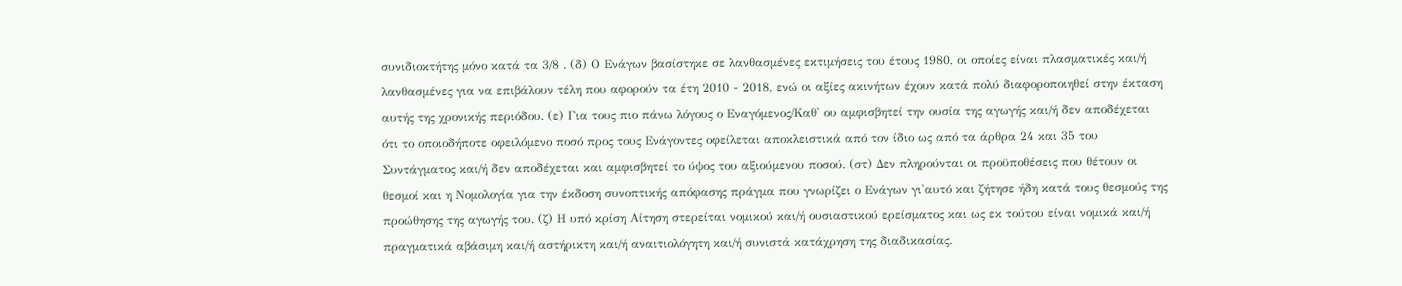συνιδιοκτήτης μόνο κατά τα 3/8 . (δ) Ο Ενάγων βασίστηκε σε λανθασμένες εκτιμήσεις του έτους 1980, οι οποίες είναι πλασματικές και/ή λανθασμένες για να επιβάλουν τέλη που αφορούν τα έτη 2010 - 2018, ενώ οι αξίες ακινήτων έχουν κατά πολύ διαφοροποιηθεί στην έκταση αυτής της χρονικής περιόδου. (ε) Για τους πιο πάνω λόγους ο Εναγόμενος/Καθ' ου αμφισβητεί την ουσία της αγωγής και/ή δεν αποδέχεται ότι το οποιοδήποτε οφειλόμενο ποσό προς τους Ενάγοντες οφείλεται αποκλειστικά από τον ίδιο ως από τα άρθρα 24 και 35 του Συντάγματος και/ή δεν αποδέχεται και αμφισβητεί το ύψος του αξιούμενου ποσού. (στ) Δεν πληρούνται οι προϋποθέσεις που θέτουν οι θεσμοί και η Νομολογία για την έκδοση συνοπτικής απόφασης πράγμα που γνωρίζει ο Ενάγων γι'αυτό και ζήτησε ήδη κατά τους θεσμούς της προώθησης της αγωγής του. (ζ) Η υπό κρίση Αίτηση στερείται νομικού και/ή ουσιαστικού ερείσματος και ως εκ τούτου είναι νομικά και/ή πραγματικά αβάσιμη και/ή αστήρικτη και/ή αναιτιολόγητη και/ή συνιστά κατάχρηση της διαδικασίας.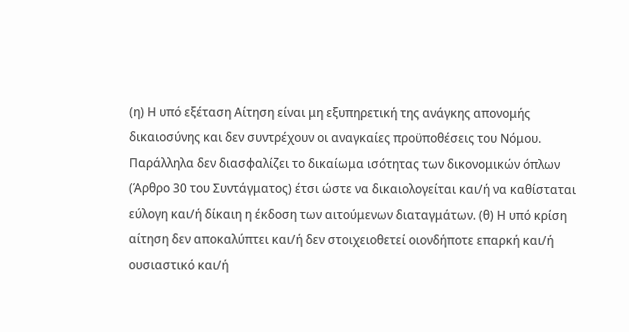(η) Η υπό εξέταση Αίτηση είναι μη εξυπηρετική της ανάγκης απονομής δικαιοσύνης και δεν συντρέχουν οι αναγκαίες προϋποθέσεις του Νόμου. Παράλληλα δεν διασφαλίζει το δικαίωμα ισότητας των δικονομικών όπλων (Άρθρο 30 του Συντάγματος) έτσι ώστε να δικαιολογείται και/ή να καθίσταται εύλογη και/ή δίκαιη η έκδοση των αιτούμενων διαταγμάτων. (θ) Η υπό κρίση αίτηση δεν αποκαλύπτει και/ή δεν στοιχειοθετεί οιονδήποτε επαρκή και/ή ουσιαστικό και/ή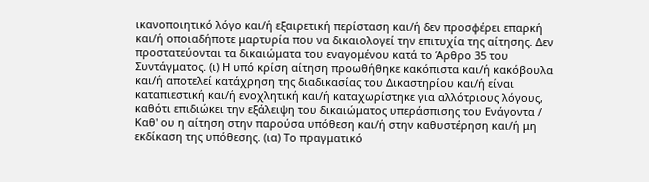ικανοποιητικό λόγο και/ή εξαιρετική περίσταση και/ή δεν προσφέρει επαρκή και/ή οποιαδήποτε μαρτυρία που να δικαιολογεί την επιτυχία της αίτησης. Δεν προστατεύονται τα δικαιώματα του εναγομένου κατά το Άρθρο 35 του Συντάγματος. (ι) Η υπό κρίση αίτηση προωθήθηκε κακόπιστα και/ή κακόβουλα και/ή αποτελεί κατάχρηση της διαδικασίας του Δικαστηρίου και/ή είναι καταπιεστική και/ή ενοχλητική και/ή καταχωρίστηκε για αλλότριους λόγους, καθότι επιδιώκει την εξάλειψη του δικαιώματος υπεράσπισης του Ενάγοντα / Καθ' ου η αίτηση στην παρούσα υπόθεση και/ή στην καθυστέρηση και/ή μη εκδίκαση της υπόθεσης. (ια) Το πραγματικό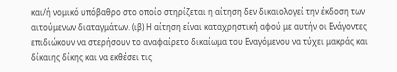και/ή νομικό υπόβαθρο στο οποίο στηρίζεται η αίτηση δεν δικαιολογεί την έκδοση των αιτούμενων διαταγμάτων. (ιβ) Η αίτηση είναι καταχρηστική αφού με αυτήν οι Ενάγοντες επιδιώκουν να στερήσουν το αναφαίρετο δικαίωμα του Εναγόμενου να τύχει μακράς και δίκαιης δίκης και να εκθέσει τις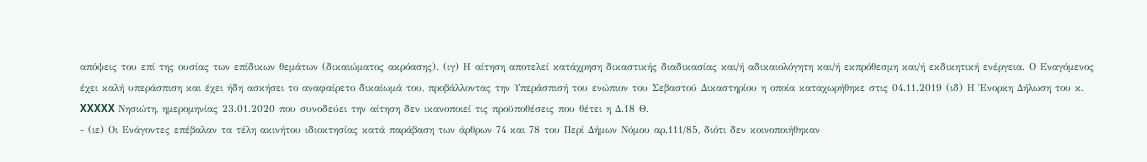απόψεις του επί της ουσίας των επίδικων θεμάτων (δικαιώματος ακρόασης). (ιγ) Η αίτηση αποτελεί κατάχρηση δικαστικής διαδικασίας και/ή αδικαιολόγητη και/ή εκπρόθεσμη και/ή εκδικητική ενέργεια. Ο Εναγόμενος έχει καλή υπεράσπιση και έχει ήδη ασκήσει το αναφαίρετο δικαίωμά του, προβάλλοντας την Υπεράσπισή του ενώπιον του Σεβαστού Δικαστηρίου η οποία καταχωρήθηκε στις 04.11.2019 (ιδ) Η Ένορκη Δήλωση του κ. XXXXX Νησιώτη, ημερομηνίας 23.01.2020 που συνοδεύει την αίτηση δεν ικανοποιεί τις προϋποθέσεις που θέτει η Δ.18 Θ.
- (ιε) Οι Ενάγοντες επέβαλαν τα τέλη ακινήτου ιδιοκτησίας κατά παράβαση των άρθρων 74 και 78 του Περί Δήμων Νόμου αρ.111/85, διότι δεν κοινοποιήθηκαν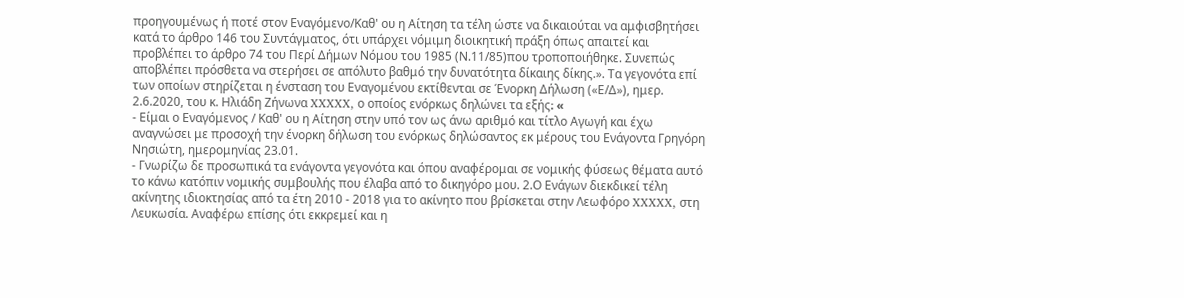προηγουμένως ή ποτέ στον Εναγόμενο/Καθ' ου η Αίτηση τα τέλη ώστε να δικαιούται να αμφισβητήσει κατά το άρθρο 146 του Συντάγματος, ότι υπάρχει νόμιμη διοικητική πράξη όπως απαιτεί και προβλέπει το άρθρο 74 του Περί Δήμων Νόμου του 1985 (Ν.11/85)που τροποποιήθηκε. Συνεπώς αποβλέπει πρόσθετα να στερήσει σε απόλυτο βαθμό την δυνατότητα δίκαιης δίκης.». Τα γεγονότα επί των οποίων στηρίζεται η ένσταση του Εναγομένου εκτίθενται σε Ένορκη Δήλωση («Ε/Δ»), ημερ. 2.6.2020, του κ. Ηλιάδη Ζήνωνα XXXXX, ο οποίος ενόρκως δηλώνει τα εξής։ «
- Είμαι ο Εναγόμενος / Καθ' ου η Αίτηση στην υπό τον ως άνω αριθμό και τίτλο Αγωγή και έχω αναγνώσει με προσοχή την ένορκη δήλωση του ενόρκως δηλώσαντος εκ μέρους του Ενάγοντα Γρηγόρη Νησιώτη, ημερομηνίας 23.01.
- Γνωρίζω δε προσωπικά τα ενάγοντα γεγονότα και όπου αναφέρομαι σε νομικής φύσεως θέματα αυτό το κάνω κατόπιν νομικής συμβουλής που έλαβα από το δικηγόρο μου. 2.Ο Ενάγων διεκδικεί τέλη ακίνητης ιδιοκτησίας από τα έτη 2010 - 2018 για το ακίνητο που βρίσκεται στην Λεωφόρο XXXXX, στη Λευκωσία. Αναφέρω επίσης ότι εκκρεμεί και η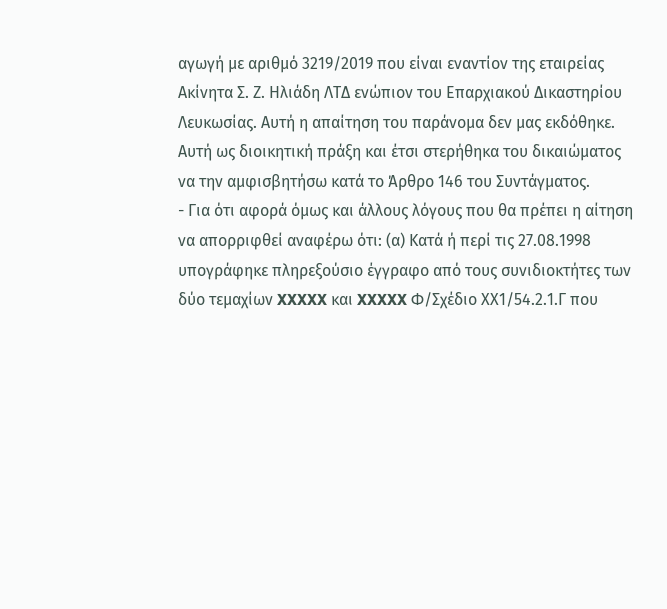αγωγή με αριθμό 3219/2019 που είναι εναντίον της εταιρείας Ακίνητα Σ. Ζ. Ηλιάδη ΛΤΔ ενώπιον του Επαρχιακού Δικαστηρίου Λευκωσίας. Αυτή η απαίτηση του παράνομα δεν μας εκδόθηκε. Αυτή ως διοικητική πράξη και έτσι στερήθηκα του δικαιώματος να την αμφισβητήσω κατά το Άρθρο 146 του Συντάγματος.
- Για ότι αφορά όμως και άλλους λόγους που θα πρέπει η αίτηση να απορριφθεί αναφέρω ότι: (α) Κατά ή περί τις 27.08.1998 υπογράφηκε πληρεξούσιο έγγραφο από τους συνιδιοκτήτες των δύο τεμαχίων XXXXX και XXXXX Φ/Σχέδιο ΧΧ1/54.2.1.Γ που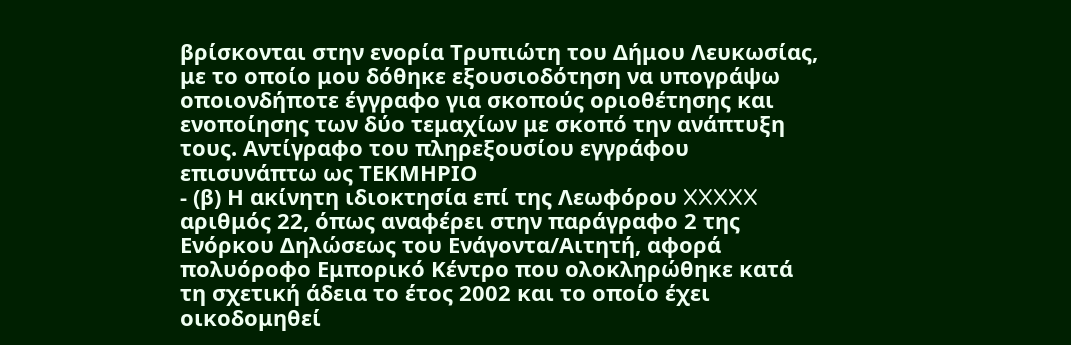βρίσκονται στην ενορία Τρυπιώτη του Δήμου Λευκωσίας, με το οποίο μου δόθηκε εξουσιοδότηση να υπογράψω οποιονδήποτε έγγραφο για σκοπούς οριοθέτησης και ενοποίησης των δύο τεμαχίων με σκοπό την ανάπτυξη τους. Αντίγραφο του πληρεξουσίου εγγράφου επισυνάπτω ως ΤΕΚΜΗΡΙΟ
- (β) Η ακίνητη ιδιοκτησία επί της Λεωφόρου XXXXX αριθμός 22, όπως αναφέρει στην παράγραφο 2 της Ενόρκου Δηλώσεως του Ενάγοντα/Αιτητή, αφορά πολυόροφο Εμπορικό Κέντρο που ολοκληρώθηκε κατά τη σχετική άδεια το έτος 2002 και το οποίο έχει οικοδομηθεί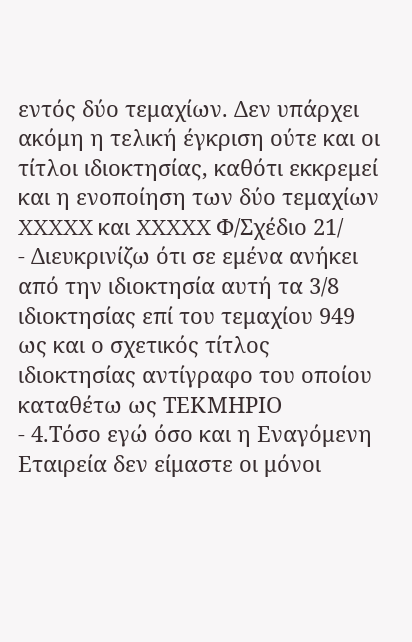εντός δύο τεμαχίων. Δεν υπάρχει ακόμη η τελική έγκριση ούτε και οι τίτλοι ιδιοκτησίας, καθότι εκκρεμεί και η ενοποίηση των δύο τεμαχίων XXXXX και XXXXX Φ/Σχέδιο 21/
- Διευκρινίζω ότι σε εμένα ανήκει από την ιδιοκτησία αυτή τα 3/8 ιδιοκτησίας επί του τεμαχίου 949 ως και ο σχετικός τίτλος ιδιοκτησίας αντίγραφο του οποίου καταθέτω ως ΤΕΚΜΗΡΙΟ
- 4.Τόσο εγώ όσο και η Εναγόμενη Εταιρεία δεν είμαστε οι μόνοι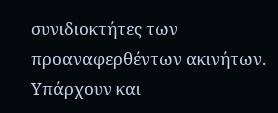συνιδιοκτήτες των προαναφερθέντων ακινήτων. Υπάρχουν και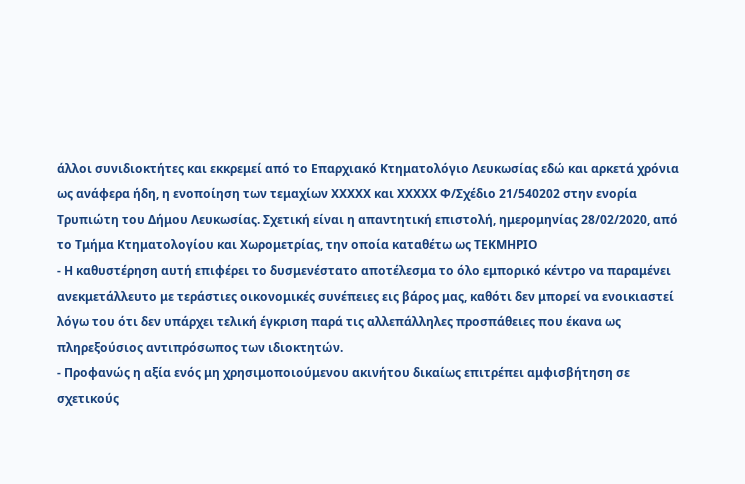άλλοι συνιδιοκτήτες και εκκρεμεί από το Επαρχιακό Κτηματολόγιο Λευκωσίας εδώ και αρκετά χρόνια ως ανάφερα ήδη, η ενοποίηση των τεμαχίων XXXXX και XXXXX Φ/Σχέδιο 21/540202 στην ενορία Τρυπιώτη του Δήμου Λευκωσίας. Σχετική είναι η απαντητική επιστολή, ημερομηνίας 28/02/2020, από το Τμήμα Κτηματολογίου και Χωρομετρίας, την οποία καταθέτω ως ΤΕΚΜΗΡΙΟ
- Η καθυστέρηση αυτή επιφέρει το δυσμενέστατο αποτέλεσμα το όλο εμπορικό κέντρο να παραμένει ανεκμετάλλευτο με τεράστιες οικονομικές συνέπειες εις βάρος μας, καθότι δεν μπορεί να ενοικιαστεί λόγω του ότι δεν υπάρχει τελική έγκριση παρά τις αλλεπάλληλες προσπάθειες που έκανα ως πληρεξούσιος αντιπρόσωπος των ιδιοκτητών.
- Προφανώς η αξία ενός μη χρησιμοποιούμενου ακινήτου δικαίως επιτρέπει αμφισβήτηση σε σχετικούς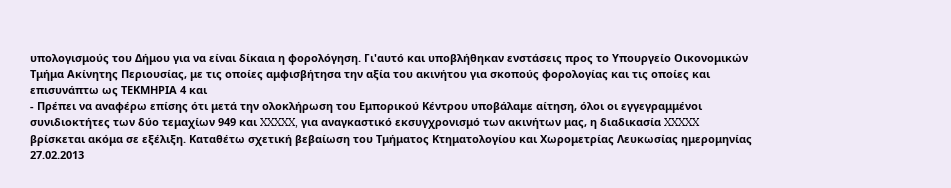υπολογισμούς του Δήμου για να είναι δίκαια η φορολόγηση. Γι'αυτό και υποβλήθηκαν ενστάσεις προς το Υπουργείο Οικονομικών Τμήμα Ακίνητης Περιουσίας, με τις οποίες αμφισβήτησα την αξία του ακινήτου για σκοπούς φορολογίας και τις οποίες και επισυνάπτω ως ΤΕΚΜΗΡΙΑ 4 και
- Πρέπει να αναφέρω επίσης ότι μετά την ολοκλήρωση του Εμπορικού Κέντρου υποβάλαμε αίτηση, όλοι οι εγγεγραμμένοι συνιδιοκτήτες των δύο τεμαχίων 949 και XXXXX, για αναγκαστικό εκσυγχρονισμό των ακινήτων μας, η διαδικασία XXXXX βρίσκεται ακόμα σε εξέλιξη. Καταθέτω σχετική βεβαίωση του Τμήματος Κτηματολογίου και Χωρομετρίας Λευκωσίας ημερομηνίας 27.02.2013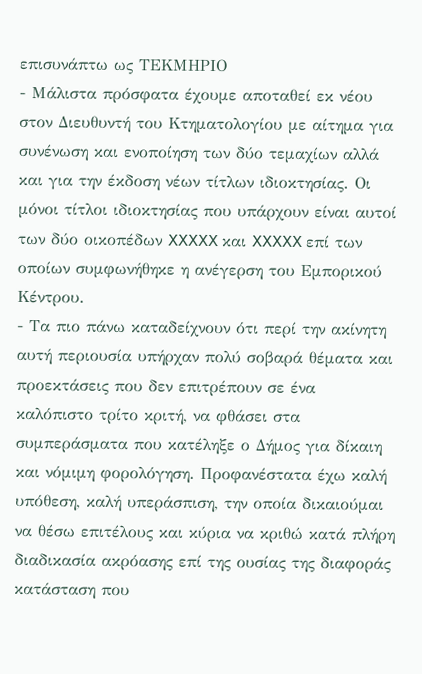επισυνάπτω ως ΤΕΚΜΗΡΙΟ
- Μάλιστα πρόσφατα έχουμε αποταθεί εκ νέου στον Διευθυντή του Κτηματολογίου με αίτημα για συνένωση και ενοποίηση των δύο τεμαχίων αλλά και για την έκδοση νέων τίτλων ιδιοκτησίας. Οι μόνοι τίτλοι ιδιοκτησίας που υπάρχουν είναι αυτοί των δύο οικοπέδων XXXXX και XXXXX επί των οποίων συμφωνήθηκε η ανέγερση του Εμπορικού Κέντρου.
- Τα πιο πάνω καταδείχνουν ότι περί την ακίνητη αυτή περιουσία υπήρχαν πολύ σοβαρά θέματα και προεκτάσεις που δεν επιτρέπουν σε ένα καλόπιστο τρίτο κριτή, να φθάσει στα συμπεράσματα που κατέληξε ο Δήμος για δίκαιη και νόμιμη φορολόγηση. Προφανέστατα έχω καλή υπόθεση, καλή υπεράσπιση, την οποία δικαιούμαι να θέσω επιτέλους και κύρια να κριθώ κατά πλήρη διαδικασία ακρόασης επί της ουσίας της διαφοράς κατάσταση που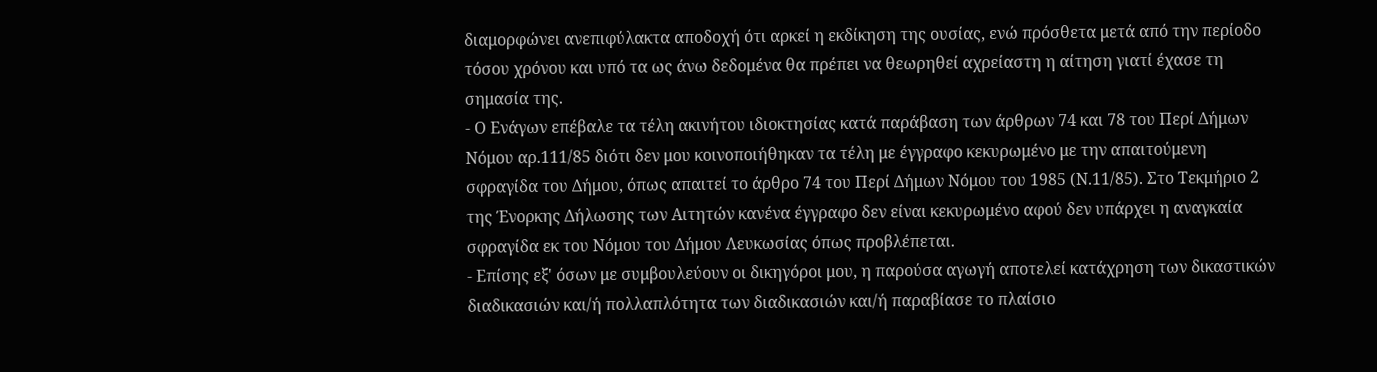διαμορφώνει ανεπιφύλακτα αποδοχή ότι αρκεί η εκδίκηση της ουσίας, ενώ πρόσθετα μετά από την περίοδο τόσου χρόνου και υπό τα ως άνω δεδομένα θα πρέπει να θεωρηθεί αχρείαστη η αίτηση γιατί έχασε τη σημασία της.
- Ο Ενάγων επέβαλε τα τέλη ακινήτου ιδιοκτησίας κατά παράβαση των άρθρων 74 και 78 του Περί Δήμων Νόμου αρ.111/85 διότι δεν μου κοινοποιήθηκαν τα τέλη με έγγραφο κεκυρωμένο με την απαιτούμενη σφραγίδα του Δήμου, όπως απαιτεί το άρθρο 74 του Περί Δήμων Νόμου του 1985 (Ν.11/85). Στο Τεκμήριο 2 της Ένορκης Δήλωσης των Αιτητών κανένα έγγραφο δεν είναι κεκυρωμένο αφού δεν υπάρχει η αναγκαία σφραγίδα εκ του Νόμου του Δήμου Λευκωσίας όπως προβλέπεται.
- Επίσης εξ' όσων με συμβουλεύουν οι δικηγόροι μου, η παρούσα αγωγή αποτελεί κατάχρηση των δικαστικών διαδικασιών και/ή πολλαπλότητα των διαδικασιών και/ή παραβίασε το πλαίσιο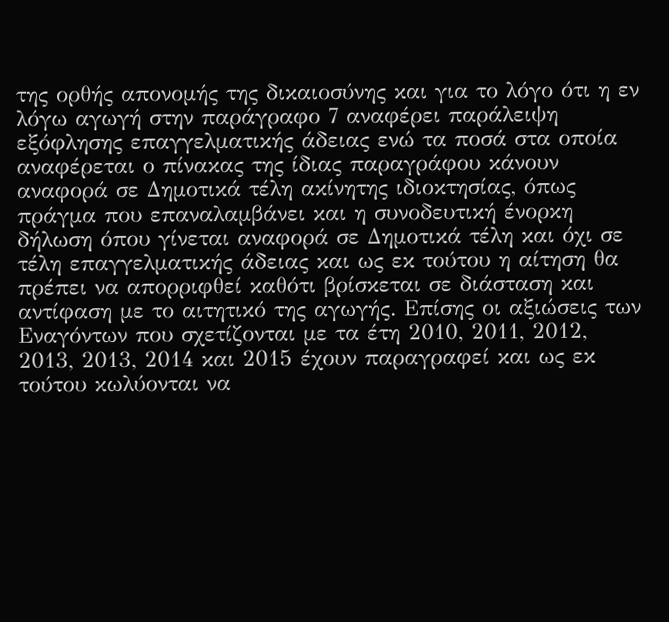της ορθής απονομής της δικαιοσύνης και για το λόγο ότι η εν λόγω αγωγή στην παράγραφο 7 αναφέρει παράλειψη εξόφλησης επαγγελματικής άδειας ενώ τα ποσά στα οποία αναφέρεται ο πίνακας της ίδιας παραγράφου κάνουν αναφορά σε Δημοτικά τέλη ακίνητης ιδιοκτησίας, όπως πράγμα που επαναλαμβάνει και η συνοδευτική ένορκη δήλωση όπου γίνεται αναφορά σε Δημοτικά τέλη και όχι σε τέλη επαγγελματικής άδειας και ως εκ τούτου η αίτηση θα πρέπει να απορριφθεί καθότι βρίσκεται σε διάσταση και αντίφαση με το αιτητικό της αγωγής. Επίσης οι αξιώσεις των Εναγόντων που σχετίζονται με τα έτη 2010, 2011, 2012, 2013, 2013, 2014 και 2015 έχουν παραγραφεί και ως εκ τούτου κωλύονται να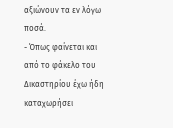αξιώνουν τα εν λόγω ποσά.
- Όπως φαίνεται και από το φάκελο του Δικαστηρίου έχω ήδη καταχωρήσει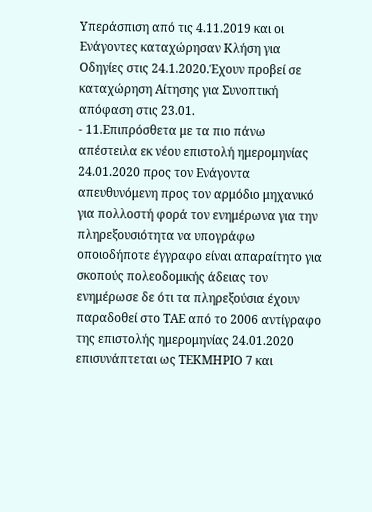Υπεράσπιση από τις 4.11.2019 και οι Ενάγοντες καταχώρησαν Κλήση για Οδηγίες στις 24.1.2020.Έχουν προβεί σε καταχώρηση Αίτησης για Συνοπτική απόφαση στις 23.01.
- 11.Επιπρόσθετα με τα πιο πάνω απέστειλα εκ νέου επιστολή ημερομηνίας 24.01.2020 προς τον Ενάγοντα απευθυνόμενη προς τον αρμόδιο μηχανικό για πολλοστή φορά τον ενημέρωνα για την πληρεξουσιότητα να υπογράφω οποιοδήποτε έγγραφο είναι απαραίτητο για σκοπούς πολεοδομικής άδειας τον ενημέρωσε δε ότι τα πληρεξούσια έχουν παραδοθεί στο ΤΑΕ από το 2006 αντίγραφο της επιστολής ημερομηνίας 24.01.2020 επισυνάπτεται ως ΤΕΚΜΗΡΙΟ 7 και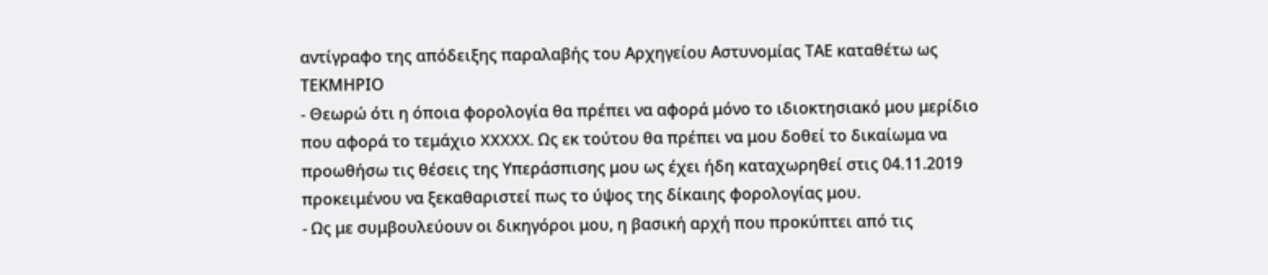αντίγραφο της απόδειξης παραλαβής του Αρχηγείου Αστυνομίας ΤΑΕ καταθέτω ως ΤΕΚΜΗΡΙΟ
- Θεωρώ ότι η όποια φορολογία θα πρέπει να αφορά μόνο το ιδιοκτησιακό μου μερίδιο που αφορά το τεμάχιο XXXXX. Ως εκ τούτου θα πρέπει να μου δοθεί το δικαίωμα να προωθήσω τις θέσεις της Υπεράσπισης μου ως έχει ήδη καταχωρηθεί στις 04.11.2019 προκειμένου να ξεκαθαριστεί πως το ύψος της δίκαιης φορολογίας μου.
- Ως με συμβουλεύουν οι δικηγόροι μου, η βασική αρχή που προκύπτει από τις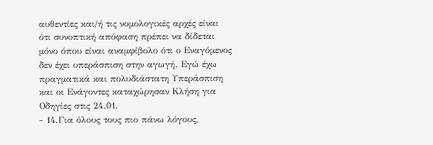αυθεντίες και/ή τις νομολογικές αρχές είναι ότι συνοπτική απόφαση πρέπει να δίδεται μόνο όπου είναι αναμφίβολο ότι ο Εναγόμενος δεν έχει υπεράσπιση στην αγωγή. Eγώ έχω πραγματικά και πολυδιάστατη Υπεράσπιση και οι Ενάγοντες καταχώρησαν Κλήση για Οδηγίες στις 24.01.
- 14.Για όλους τους πιο πάνω λόγους,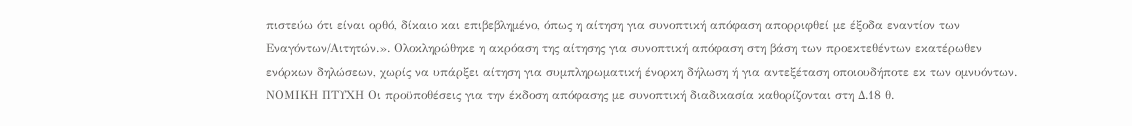πιστεύω ότι είναι ορθό, δίκαιο και επιβεβλημένο, όπως η αίτηση για συνοπτική απόφαση απορριφθεί με έξοδα εναντίον των Εναγόντων/Αιτητών.». Ολοκληρώθηκε η ακρόαση της αίτησης για συνοπτική απόφαση στη βάση των προεκτεθέντων εκατέρωθεν ενόρκων δηλώσεων, χωρίς να υπάρξει αίτηση για συμπληρωματική ένορκη δήλωση ή για αντεξέταση οποιουδήποτε εκ των ομνυόντων. ΝΟΜΙΚΗ ΠΤΥΧΗ Οι προϋποθέσεις για την έκδοση απόφασης με συνοπτική διαδικασία καθορίζονται στη Δ.18 θ.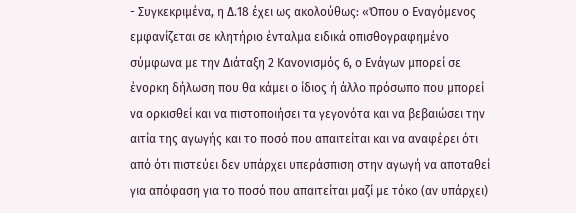- Συγκεκριμένα, η Δ.18 έχει ως ακολούθως: «Όπου ο Εναγόμενος εμφανίζεται σε κλητήριο ένταλμα ειδικά οπισθογραφημένο σύμφωνα με την Διάταξη 2 Κανονισμός 6, ο Ενάγων μπορεί σε ένορκη δήλωση που θα κάμει ο ίδιος ή άλλο πρόσωπο που μπορεί να ορκισθεί και να πιστοποιήσει τα γεγονότα και να βεβαιώσει την αιτία της αγωγής και το ποσό που απαιτείται και να αναφέρει ότι από ότι πιστεύει δεν υπάρχει υπεράσπιση στην αγωγή να αποταθεί για απόφαση για το ποσό που απαιτείται μαζί με τόκο (αν υπάρχει)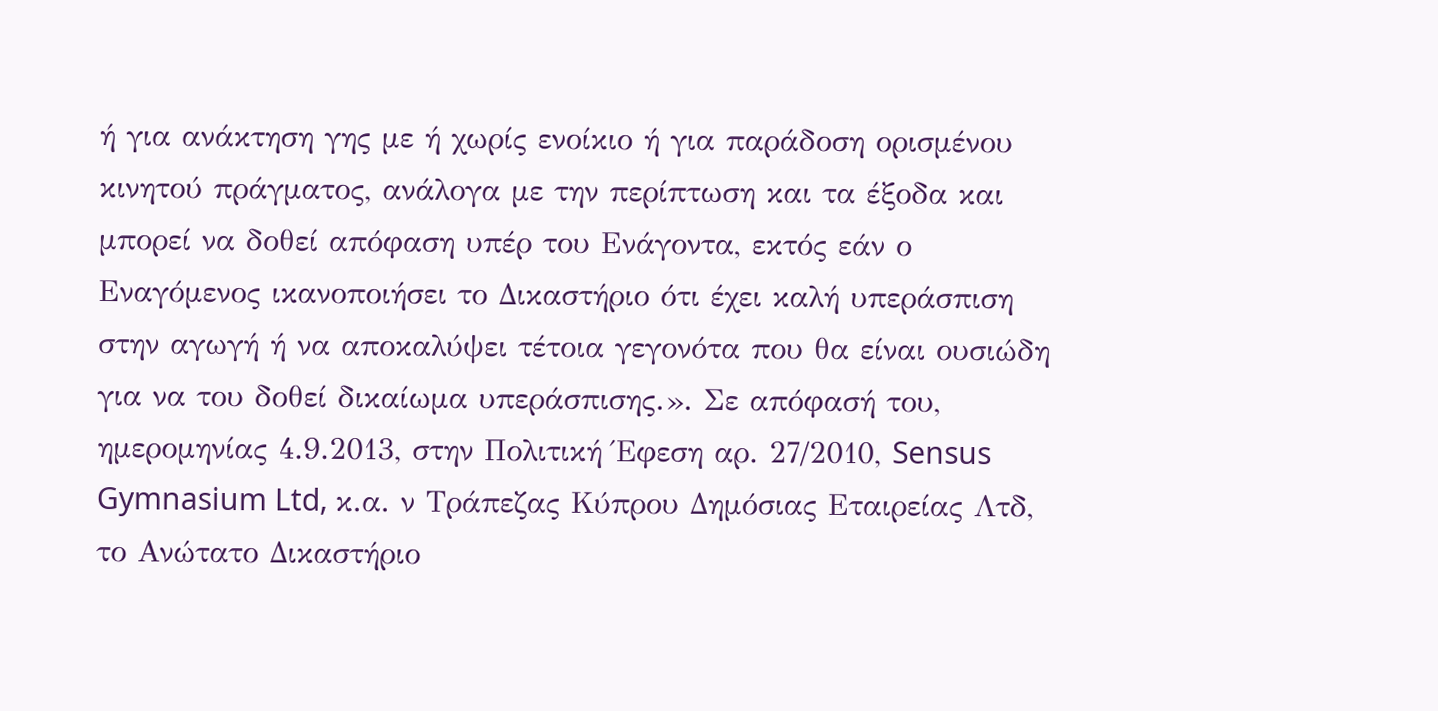ή για ανάκτηση γης με ή χωρίς ενοίκιο ή για παράδοση ορισμένου κινητού πράγματος, ανάλογα με την περίπτωση και τα έξοδα και μπορεί να δοθεί απόφαση υπέρ του Ενάγοντα, εκτός εάν ο Εναγόμενος ικανοποιήσει το Δικαστήριο ότι έχει καλή υπεράσπιση στην αγωγή ή να αποκαλύψει τέτοια γεγονότα που θα είναι ουσιώδη για να του δοθεί δικαίωμα υπεράσπισης.». Σε απόφασή του, ημερομηνίας 4.9.2013, στην Πολιτική Έφεση αρ. 27/2010, Sensus Gymnasium Ltd, κ.α. ν Τράπεζας Κύπρου Δημόσιας Εταιρείας Λτδ, το Ανώτατο Δικαστήριο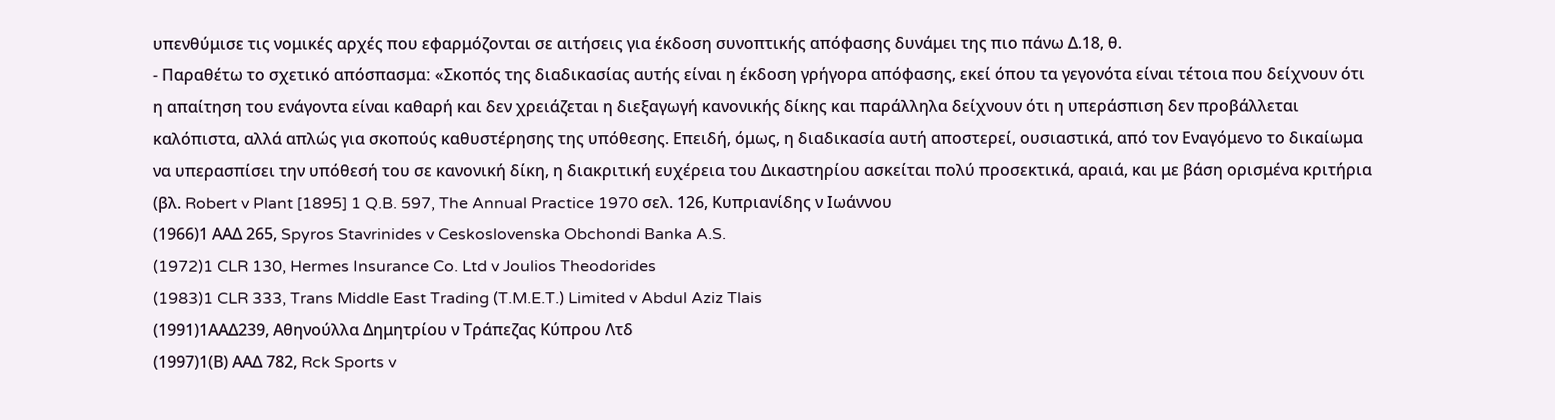υπενθύμισε τις νομικές αρχές που εφαρμόζονται σε αιτήσεις για έκδοση συνοπτικής απόφασης δυνάμει της πιο πάνω Δ.18, θ.
- Παραθέτω το σχετικό απόσπασμαː «Σκοπός της διαδικασίας αυτής είναι η έκδοση γρήγορα απόφασης, εκεί όπου τα γεγονότα είναι τέτοια που δείχνουν ότι η απαίτηση του ενάγοντα είναι καθαρή και δεν χρειάζεται η διεξαγωγή κανονικής δίκης και παράλληλα δείχνουν ότι η υπεράσπιση δεν προβάλλεται καλόπιστα, αλλά απλώς για σκοπούς καθυστέρησης της υπόθεσης. Επειδή, όμως, η διαδικασία αυτή αποστερεί, ουσιαστικά, από τον Εναγόμενο το δικαίωμα να υπερασπίσει την υπόθεσή του σε κανονική δίκη, η διακριτική ευχέρεια του Δικαστηρίου ασκείται πολύ προσεκτικά, αραιά, και με βάση ορισμένα κριτήρια (βλ. Robert v Plant [1895] 1 Q.B. 597, The Annual Practice 1970 σελ. 126, Κυπριανίδης ν Ιωάννου
(1966)1 ΑΑΔ 265, Spyros Stavrinides v Ceskoslovenska Obchondi Banka A.S.
(1972)1 CLR 130, Hermes Insurance Co. Ltd v Joulios Theodorides
(1983)1 CLR 333, Trans Middle East Trading (T.M.E.T.) Limited v Abdul Aziz Tlais
(1991)1ΑΑΔ239, Αθηνούλλα Δημητρίου ν Τράπεζας Κύπρου Λτδ
(1997)1(Β) ΑΑΔ 782, Rck Sports v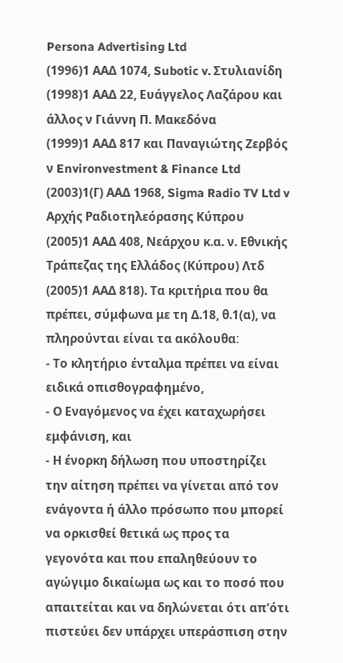Persona Advertising Ltd
(1996)1 ΑΑΔ 1074, Subotic v. Στυλιανίδη
(1998)1 ΑΑΔ 22, Ευάγγελος Λαζάρου και άλλος ν Γιάννη Π. Μακεδόνα
(1999)1 ΑΑΔ 817 και Παναγιώτης Ζερβός ν Environvestment & Finance Ltd
(2003)1(Γ) ΑΑΔ 1968, Sigma Radio TV Ltd v Αρχής Ραδιοτηλεόρασης Κύπρου
(2005)1 ΑΑΔ 408, Νεάρχου κ.α. ν. Εθνικής Τράπεζας της Ελλάδος (Κύπρου) Λτδ
(2005)1 ΑΑΔ 818). Τα κριτήρια που θα πρέπει, σύμφωνα με τη Δ.18, θ.1(α), να πληρούνται είναι τα ακόλουθαː
- Το κλητήριο ένταλμα πρέπει να είναι ειδικά οπισθογραφημένο,
- Ο Εναγόμενος να έχει καταχωρήσει εμφάνιση, και
- Η ένορκη δήλωση που υποστηρίζει την αίτηση πρέπει να γίνεται από τον ενάγοντα ή άλλο πρόσωπο που μπορεί να ορκισθεί θετικά ως προς τα γεγονότα και που επαληθεύουν το αγώγιμο δικαίωμα ως και το ποσό που απαιτείται και να δηλώνεται ότι απ'ότι πιστεύει δεν υπάρχει υπεράσπιση στην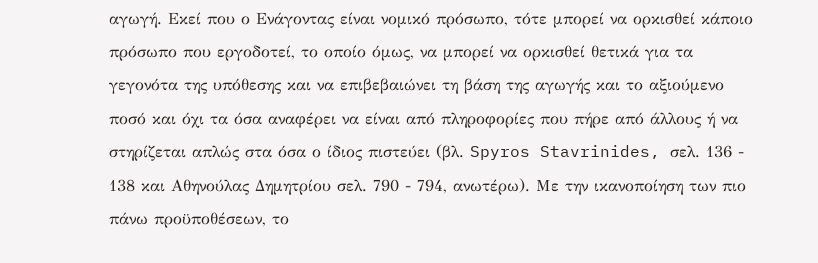αγωγή. Εκεί που ο Ενάγοντας είναι νομικό πρόσωπο, τότε μπορεί να ορκισθεί κάποιο πρόσωπο που εργοδοτεί, το οποίο όμως, να μπορεί να ορκισθεί θετικά για τα γεγονότα της υπόθεσης και να επιβεβαιώνει τη βάση της αγωγής και το αξιούμενο ποσό και όχι τα όσα αναφέρει να είναι από πληροφορίες που πήρε από άλλους ή να στηρίζεται απλώς στα όσα ο ίδιος πιστεύει (βλ. Spyros Stavrinides, σελ. 136 - 138 και Αθηνούλας Δημητρίου σελ. 790 - 794, ανωτέρω). Με την ικανοποίηση των πιο πάνω προϋποθέσεων, το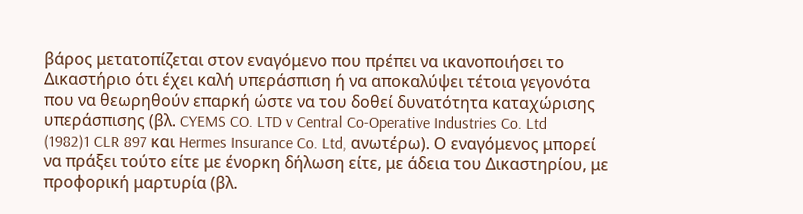βάρος μετατοπίζεται στον εναγόμενο που πρέπει να ικανοποιήσει το Δικαστήριο ότι έχει καλή υπεράσπιση ή να αποκαλύψει τέτοια γεγονότα που να θεωρηθούν επαρκή ώστε να του δοθεί δυνατότητα καταχώρισης υπεράσπισης (βλ. CYEMS CO. LTD v Central Co-Operative Industries Co. Ltd
(1982)1 CLR 897 και Hermes Insurance Co. Ltd, ανωτέρω). Ο εναγόμενος μπορεί να πράξει τούτο είτε με ένορκη δήλωση είτε, με άδεια του Δικαστηρίου, με προφορική μαρτυρία (βλ.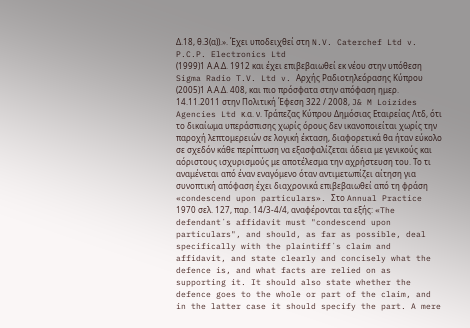Δ.18, θ.3(α)).». Έχει υποδειχθεί στη N.V. Caterchef Ltd v. P.C.P. Electronics Ltd
(1999)1 Α.Α.Δ. 1912 και έχει επιβεβαιωθεί εκ νέου στην υπόθεση Sigma Radio T.V. Ltd v. Αρχής Ραδιοτηλεόρασης Κύπρου
(2005)1 Α.Α.Δ. 408, και πιο πρόσφατα στην απόφαση ημερ. 14.11.2011 στην Πολιτική Έφεση 322 / 2008, J& M Loizides Agencies Ltd κ.α. ν. Τράπεζας Κύπρου Δημόσιας Εταιρείας Λτδ, ότι το δικαίωμα υπεράσπισης χωρίς όρους δεν ικανοποιείται χωρίς την παροχή λεπτομερειών σε λογική έκταση, διαφορετικά θα ήταν εύκολο σε σχεδόν κάθε περίπτωση να εξασφαλίζεται άδεια με γενικούς και αόριστους ισχυρισμούς με αποτέλεσμα την αχρήστευση του. Το τι αναμένεται από έναν εναγόμενο όταν αντιμετωπίζει αίτηση για συνοπτική απόφαση έχει διαχρονικά επιβεβαιωθεί από τη φράση «condescend upon particulars». Στο Annual Practice 1970 σελ. 127, παρ. 14/3-4/4, αναφέρονται τα εξής: «The defendant´s affidavit must "condescend upon particulars", and should, as far as possible, deal specifically with the plaintiff´s claim and affidavit, and state clearly and concisely what the defence is, and what facts are relied on as supporting it. It should also state whether the defence goes to the whole or part of the claim, and in the latter case it should specify the part. A mere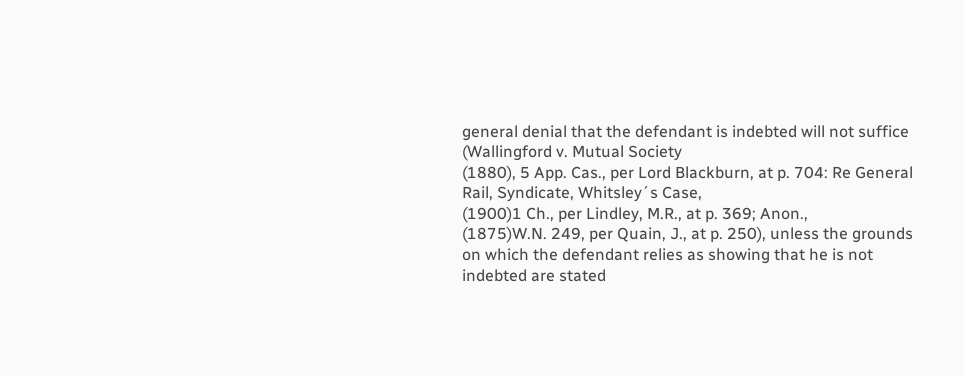general denial that the defendant is indebted will not suffice (Wallingford v. Mutual Society
(1880), 5 App. Cas., per Lord Blackburn, at p. 704: Re General Rail, Syndicate, Whitsley´s Case,
(1900)1 Ch., per Lindley, M.R., at p. 369; Anon.,
(1875)W.N. 249, per Quain, J., at p. 250), unless the grounds on which the defendant relies as showing that he is not indebted are stated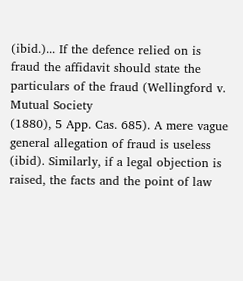(ibid.)... If the defence relied on is fraud the affidavit should state the particulars of the fraud (Wellingford v. Mutual Society
(1880), 5 App. Cas. 685). A mere vague general allegation of fraud is useless (ibid). Similarly, if a legal objection is raised, the facts and the point of law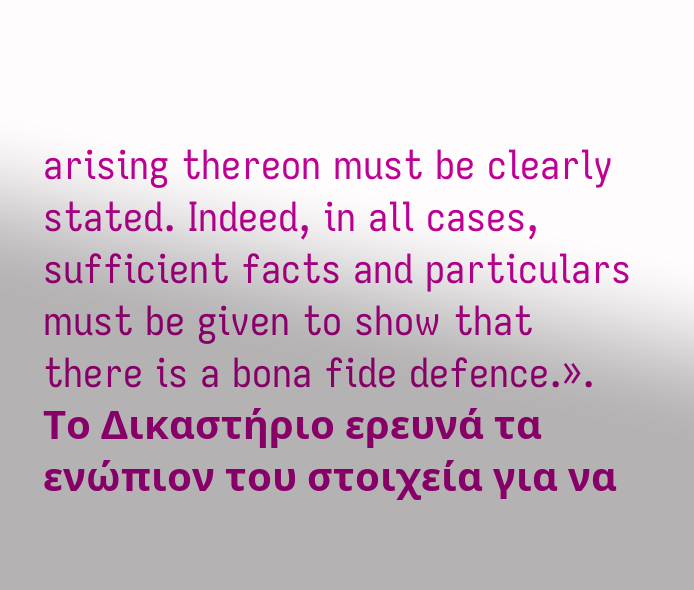arising thereon must be clearly stated. Indeed, in all cases, sufficient facts and particulars must be given to show that there is a bona fide defence.». Το Δικαστήριο ερευνά τα ενώπιον του στοιχεία για να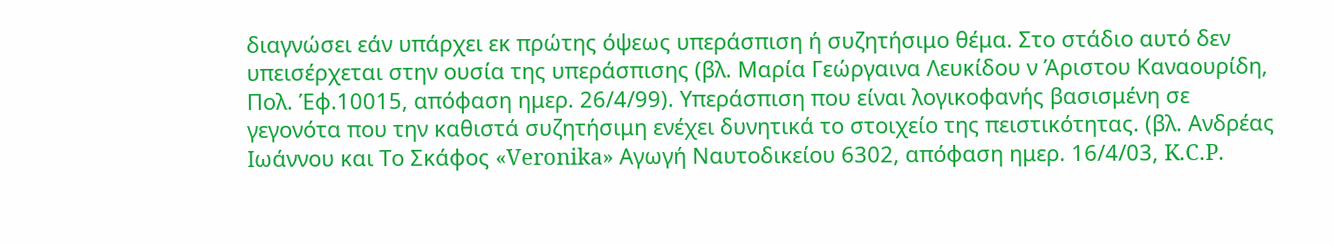διαγνώσει εάν υπάρχει εκ πρώτης όψεως υπεράσπιση ή συζητήσιμο θέμα. Στο στάδιο αυτό δεν υπεισέρχεται στην ουσία της υπεράσπισης (βλ. Μαρία Γεώργαινα Λευκίδου ν Άριστου Καναουρίδη, Πολ. Έφ.10015, απόφαση ημερ. 26/4/99). Υπεράσπιση που είναι λογικοφανής βασισμένη σε γεγονότα που την καθιστά συζητήσιμη ενέχει δυνητικά το στοιχείο της πειστικότητας. (βλ. Ανδρέας Ιωάννου και Το Σκάφος «Veronika» Αγωγή Ναυτοδικείου 6302, απόφαση ημερ. 16/4/03, K.C.P.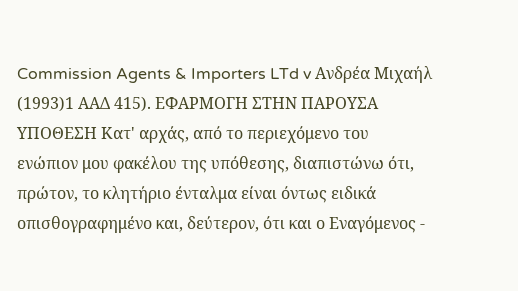Commission Agents & Importers LTd v Ανδρέα Μιχαήλ
(1993)1 ΑΑΔ 415). ΕΦΑΡΜΟΓΗ ΣΤΗΝ ΠΑΡΟΥΣΑ ΥΠΟΘΕΣΗ Κατ' αρχάς, από το περιεχόμενο του ενώπιον μου φακέλου της υπόθεσης, διαπιστώνω ότι, πρώτον, το κλητήριο ένταλμα είναι όντως ειδικά οπισθογραφημένο και, δεύτερον, ότι και ο Εναγόμενος -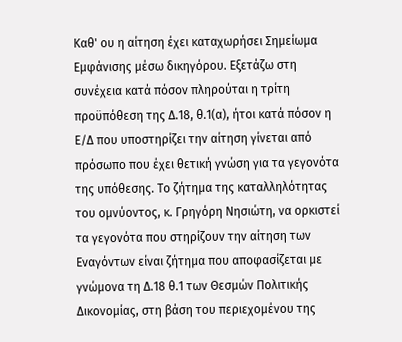Καθ' ου η αίτηση έχει καταχωρήσει Σημείωμα Εμφάνισης μέσω δικηγόρου. Εξετάζω στη συνέχεια κατά πόσον πληρούται η τρίτη προϋπόθεση της Δ.18, θ.1(α), ήτοι κατά πόσον η Ε/Δ που υποστηρίζει την αίτηση γίνεται από πρόσωπο που έχει θετική γνώση για τα γεγονότα της υπόθεσης. Το ζήτημα της καταλληλότητας του ομνύοντος, κ. Γρηγόρη Νησιώτη, να ορκιστεί τα γεγονότα που στηρίζουν την αίτηση των Εναγόντων είναι ζήτημα που αποφασίζεται με γνώμονα τη Δ.18 θ.1 των Θεσμών Πολιτικής Δικονομίας, στη βάση του περιεχομένου της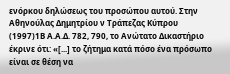ενόρκου δηλώσεως του προσώπου αυτού. Στην Αθηνούλας Δημητρίου ν Τράπεζας Κύπρου
(1997)1Β Α.Α.Δ. 782, 790, το Ανώτατο Δικαστήριο έκρινε ότι: «[...] το ζήτημα κατά πόσο ένα πρόσωπο είναι σε θέση να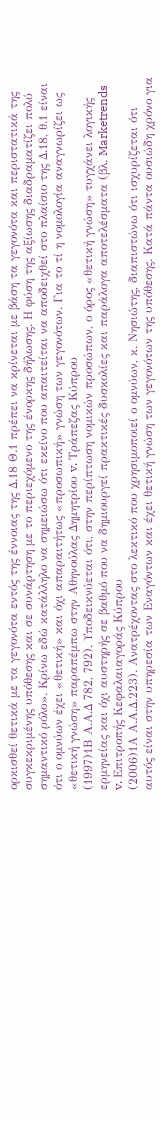ορκισθεί θετικά με τα γεγονότα εντός της έννοιας της Δ.18 Θ.1 πρέπει να κρίνεται με βάση τα γεγονότα και περιστατικά της συγκεκριμένης υπόθεσης και σε συνάρτηση με το περιεχόμενο της ένορκης δήλωσης. Η φύση της αξίωσης διαδραματίζει πολύ σημαντικό ρόλο». Κρίνω εδώ κατάλληλο να σημειώσω ότι εκείνο που απαιτείται να αποδειχθεί στο πλαίσιο της Δ.18, θ.1 είναι ότι ο ομνύων έχει «θετική» και όχι απαραιτήτως «προσωπική» γνώση των γεγονότων. Για το τί η νομολογία αναγνωρίζει ως «θετική γνώση» παραπέμπω στην Αθηνούλας Δημητρίου v. Τράπεζας Κύπρου
(1997)1Β Α.Α.Δ 782, 792). Υποδεικνύεται ότι, στην περίπτωση νομικών προσώπων, ο όρος «θετική γνώση» τυγχάνει λογικής ερμηνείας και όχι αυστηρής σε βαθμό που να δημιουργεί πρακτικές δυσκολίες και παράλογα αποτελέσματα (βλ. Marketrends v. Επιτροπής Κεφαλαιαγοράς Κύπρου
(2006)1Α Α.Α.Δ.223). Ανατρέχοντας στο λεκτικό που χρησιμοποιεί ο ομνύων, κ. Νησιώτης, διαπιστώνω ότι ισχυρίζεται ότι αυτός είναι στην υπηρεσία των Εναγόντων και έχει θετική γνώση των γεγονότων της υπόθεσης. Κατά πάντα ουσιώδη χρόνο για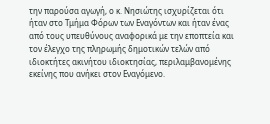την παρούσα αγωγή, ο κ. Νησιώτης ισχυρίζεται ότι ήταν στο Τμήμα Φόρων των Εναγόντων και ήταν ένας από τους υπευθύνους αναφορικά με την εποπτεία και τον έλεγχο της πληρωμής δημοτικών τελών από ιδιοκτήτες ακινήτου ιδιοκτησίας, περιλαμβανομένης εκείνης που ανήκει στον Εναγόμενο.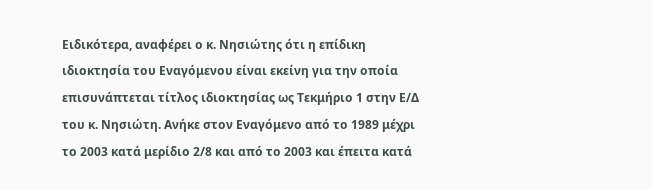Ειδικότερα, αναφέρει ο κ. Νησιώτης ότι η επίδικη ιδιοκτησία του Εναγόμενου είναι εκείνη για την οποία επισυνάπτεται τίτλος ιδιοκτησίας ως Τεκμήριο 1 στην Ε/Δ του κ. Νησιώτη. Ανήκε στον Εναγόμενο από το 1989 μέχρι το 2003 κατά μερίδιο 2/8 και από το 2003 και έπειτα κατά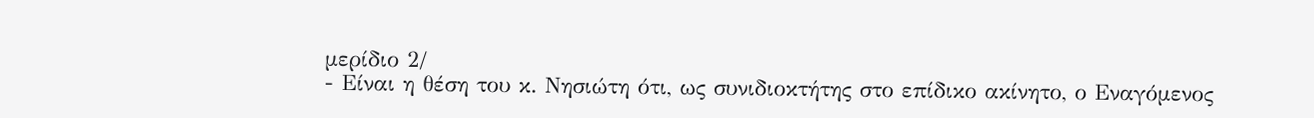μερίδιο 2/
- Είναι η θέση του κ. Νησιώτη ότι, ως συνιδιοκτήτης στο επίδικο ακίνητο, ο Εναγόμενος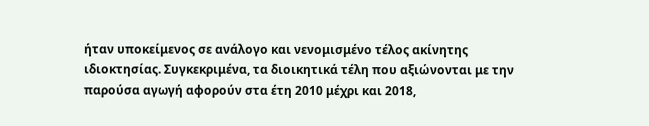ήταν υποκείμενος σε ανάλογο και νενομισμένο τέλος ακίνητης ιδιοκτησίας. Συγκεκριμένα, τα διοικητικά τέλη που αξιώνονται με την παρούσα αγωγή αφορούν στα έτη 2010 μέχρι και 2018,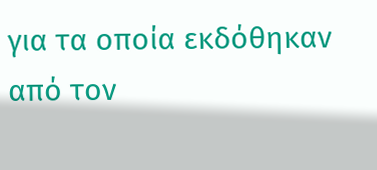για τα οποία εκδόθηκαν από τον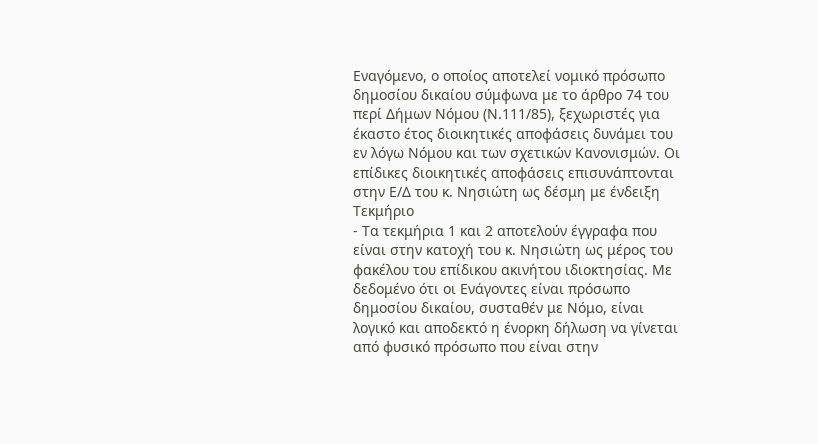Εναγόμενο, ο οποίος αποτελεί νομικό πρόσωπο δημοσίου δικαίου σύμφωνα με το άρθρο 74 του περί Δήμων Νόμου (Ν.111/85), ξεχωριστές για έκαστο έτος διοικητικές αποφάσεις δυνάμει του εν λόγω Νόμου και των σχετικών Κανονισμών. Οι επίδικες διοικητικές αποφάσεις επισυνάπτονται στην Ε/Δ του κ. Νησιώτη ως δέσμη με ένδειξη Τεκμήριο
- Τα τεκμήρια 1 και 2 αποτελούν έγγραφα που είναι στην κατοχή του κ. Νησιώτη ως μέρος του φακέλου του επίδικου ακινήτου ιδιοκτησίας. Με δεδομένο ότι οι Ενάγοντες είναι πρόσωπο δημοσίου δικαίου, συσταθέν με Νόμο, είναι λογικό και αποδεκτό η ένορκη δήλωση να γίνεται από φυσικό πρόσωπο που είναι στην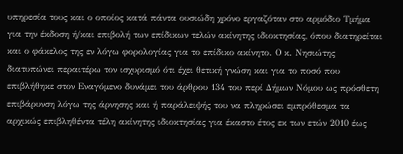υπηρεσία τους και ο οποίος κατά πάντα ουσιώδη χρόνο εργαζόταν στο αρμόδιο Τμήμα για την έκδοση ή/και επιβολή των επίδικων τελών ακίνητης ιδιοκτησίας, όπου διατηρείται και ο φάκελος της εν λόγω φορολογίας για το επίδικο ακίνητο. Ο κ. Νησιώτης διατυπώνει περαιτέρω τον ισχυρισμό ότι έχει θετική γνώση και για το ποσό που επιβλήθηκε στον Εναγόμενο δυνάμει του άρθρου 134 του περί Δήμων Νόμου ως πρόσθετη επιβάρυνση λόγω της άρνησης και ή παράλειψής του να πληρώσει εμπρόθεσμα τα αρχικώς επιβληθέντα τέλη ακίνητης ιδιοκτησίας για έκαστο έτος εκ των ετών 2010 έως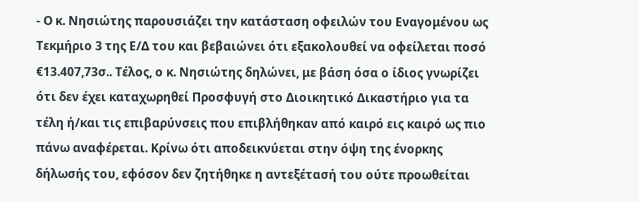- Ο κ. Νησιώτης παρουσιάζει την κατάσταση οφειλών του Εναγομένου ως Τεκμήριο 3 της Ε/Δ του και βεβαιώνει ότι εξακολουθεί να οφείλεται ποσό €13.407,73σ.. Τέλος, ο κ. Νησιώτης δηλώνει, με βάση όσα ο ίδιος γνωρίζει ότι δεν έχει καταχωρηθεί Προσφυγή στο Διοικητικό Δικαστήριο για τα τέλη ή/και τις επιβαρύνσεις που επιβλήθηκαν από καιρό εις καιρό ως πιο πάνω αναφέρεται. Κρίνω ότι αποδεικνύεται στην όψη της ένορκης δήλωσής του, εφόσον δεν ζητήθηκε η αντεξέτασή του ούτε προωθείται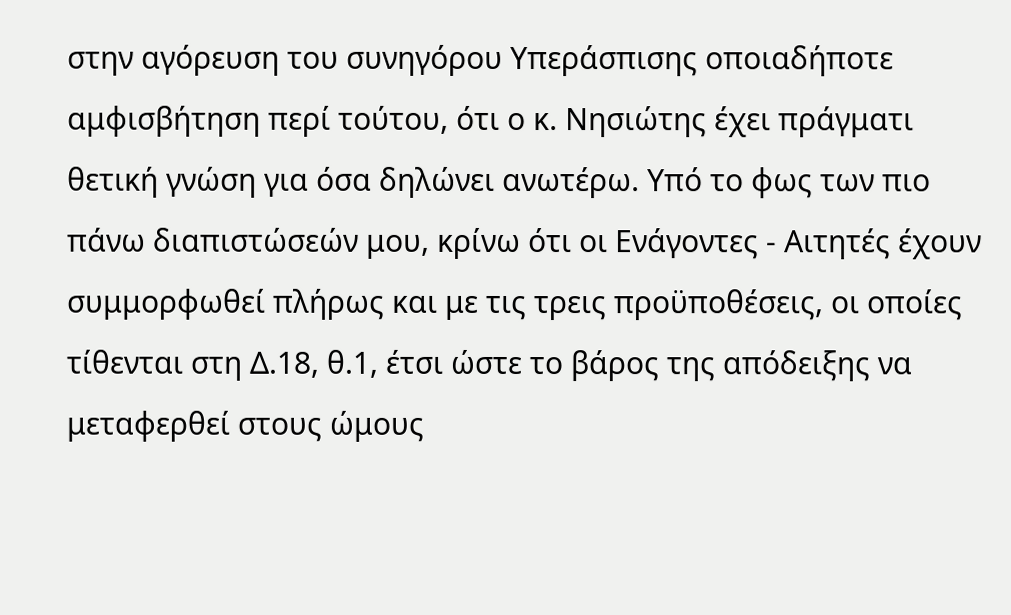στην αγόρευση του συνηγόρου Υπεράσπισης οποιαδήποτε αμφισβήτηση περί τούτου, ότι ο κ. Νησιώτης έχει πράγματι θετική γνώση για όσα δηλώνει ανωτέρω. Υπό το φως των πιο πάνω διαπιστώσεών μου, κρίνω ότι οι Ενάγοντες - Αιτητές έχουν συμμορφωθεί πλήρως και με τις τρεις προϋποθέσεις, οι οποίες τίθενται στη Δ.18, θ.1, έτσι ώστε το βάρος της απόδειξης να μεταφερθεί στους ώμους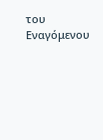του Εναγόμενου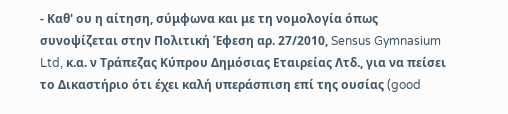- Καθ' ου η αίτηση, σύμφωνα και με τη νομολογία όπως συνοψίζεται στην Πολιτική Έφεση αρ. 27/2010, Sensus Gymnasium Ltd, κ.α. ν Τράπεζας Κύπρου Δημόσιας Εταιρείας Λτδ., για να πείσει το Δικαστήριο ότι έχει καλή υπεράσπιση επί της ουσίας (good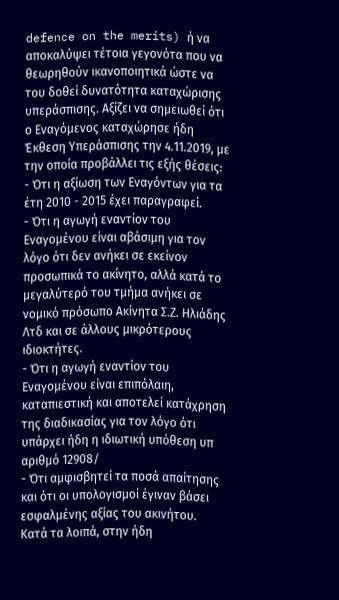defence on the merits) ή να αποκαλύψει τέτοια γεγονότα που να θεωρηθούν ικανοποιητικά ώστε να του δοθεί δυνατότητα καταχώρισης υπεράσπισης. Αξίζει να σημειωθεί ότι ο Εναγόμενος καταχώρησε ήδη Έκθεση Υπεράσπισης την 4.11.2019, με την οποία προβάλλει τις εξής θέσεις:
- Ότι η αξίωση των Εναγόντων για τα έτη 2010 - 2015 έχει παραγραφεί.
- Ότι η αγωγή εναντίον του Εναγομένου είναι αβάσιμη για τον λόγο ότι δεν ανήκει σε εκείνον προσωπικά το ακίνητο, αλλά κατά το μεγαλύτερό του τμήμα ανήκει σε νομικό πρόσωπο Ακίνητα Σ.Ζ. Ηλιάδης Λτδ και σε άλλους μικρότερους ιδιοκτήτες.
- Ότι η αγωγή εναντίον του Εναγομένου είναι επιπόλαιη, καταπιεστική και αποτελεί κατάχρηση της διαδικασίας για τον λόγο ότι υπάρχει ήδη η ιδιωτική υπόθεση υπ αριθμό 12908/
- Ότι αμφισβητεί τα ποσά απαίτησης και ότι οι υπολογισμοί έγιναν βάσει εσφαλμένης αξίας του ακινήτου. Κατά τα λοιπά, στην ήδη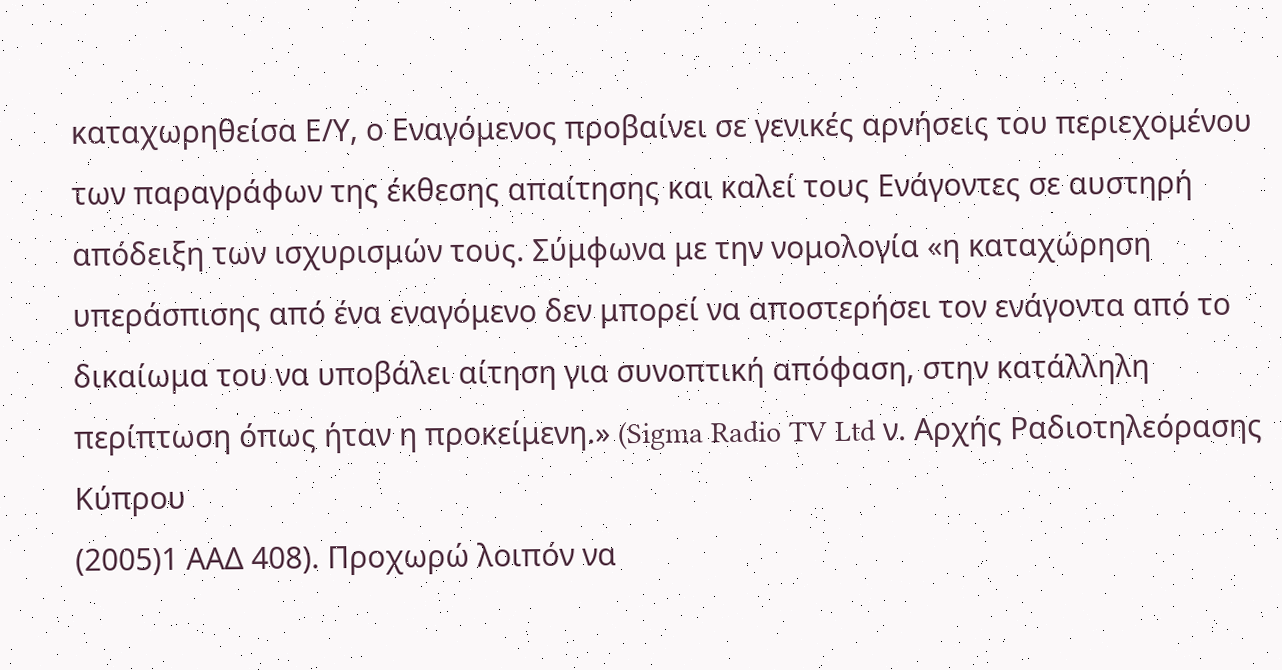καταχωρηθείσα Ε/Υ, ο Εναγόμενος προβαίνει σε γενικές αρνήσεις του περιεχομένου των παραγράφων της έκθεσης απαίτησης και καλεί τους Ενάγοντες σε αυστηρή απόδειξη των ισχυρισμών τους. Σύμφωνα με την νομολογία «η καταχώρηση υπεράσπισης από ένα εναγόμενο δεν μπορεί να αποστερήσει τον ενάγοντα από το δικαίωμα του να υποβάλει αίτηση για συνοπτική απόφαση, στην κατάλληλη περίπτωση όπως ήταν η προκείμενη.» (Sigma Radio TV Ltd ν. Αρχής Ραδιοτηλεόρασης Κύπρου
(2005)1 ΑΑΔ 408). Προχωρώ λοιπόν να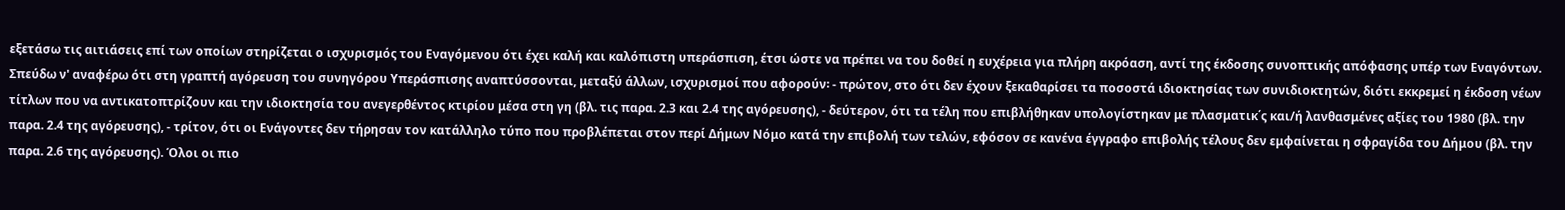εξετάσω τις αιτιάσεις επί των οποίων στηρίζεται ο ισχυρισμός του Εναγόμενου ότι έχει καλή και καλόπιστη υπεράσπιση, έτσι ώστε να πρέπει να του δοθεί η ευχέρεια για πλήρη ακρόαση, αντί της έκδοσης συνοπτικής απόφασης υπέρ των Εναγόντων. Σπεύδω ν' αναφέρω ότι στη γραπτή αγόρευση του συνηγόρου Υπεράσπισης αναπτύσσονται, μεταξύ άλλων, ισχυρισμοί που αφορούν꞉ - πρώτον, στο ότι δεν έχουν ξεκαθαρίσει τα ποσοστά ιδιοκτησίας των συνιδιοκτητών, διότι εκκρεμεί η έκδοση νέων τίτλων που να αντικατοπτρίζουν και την ιδιοκτησία του ανεγερθέντος κτιρίου μέσα στη γη (βλ. τις παρα. 2.3 και 2.4 της αγόρευσης), - δεύτερον, ότι τα τέλη που επιβλήθηκαν υπολογίστηκαν με πλασματικ΄ς και/ή λανθασμένες αξίες του 1980 (βλ. την παρα. 2.4 της αγόρευσης), - τρίτον, ότι οι Ενάγοντες δεν τήρησαν τον κατάλληλο τύπο που προβλέπεται στον περί Δήμων Νόμο κατά την επιβολή των τελών, εφόσον σε κανένα έγγραφο επιβολής τέλους δεν εμφαίνεται η σφραγίδα του Δήμου (βλ. την παρα. 2.6 της αγόρευσης). Όλοι οι πιο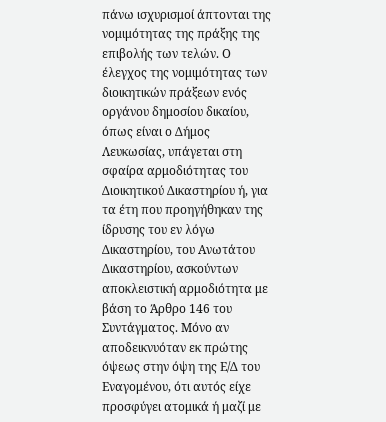πάνω ισχυρισμοί άπτονται της νομιμότητας της πράξης της επιβολής των τελών. Ο έλεγχος της νομιμότητας των διοικητικών πράξεων ενός οργάνου δημοσίου δικαίου, όπως είναι ο Δήμος Λευκωσίας, υπάγεται στη σφαίρα αρμοδιότητας του Διοικητικού Δικαστηρίου ή, για τα έτη που προηγήθηκαν της ίδρυσης του εν λόγω Δικαστηρίου, του Ανωτάτου Δικαστηρίου, ασκούντων αποκλειστική αρμοδιότητα με βάση το Άρθρο 146 του Συντάγματος. Μόνο αν αποδεικνυόταν εκ πρώτης όψεως στην όψη της Ε/Δ του Εναγομένου, ότι αυτός είχε προσφύγει ατομικά ή μαζί με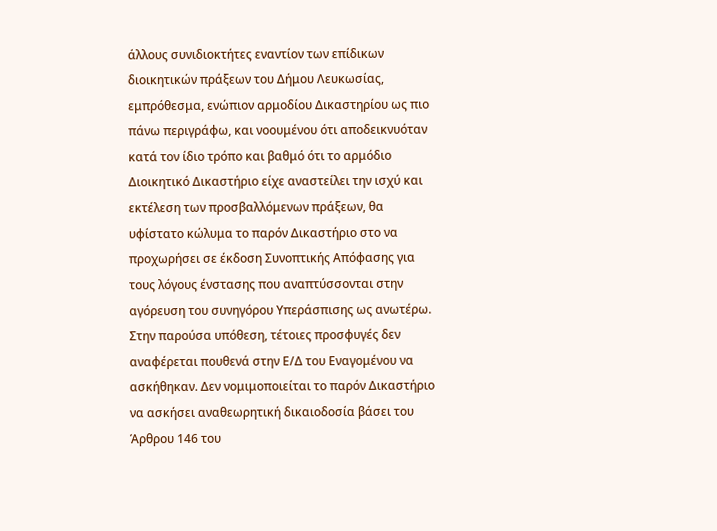άλλους συνιδιοκτήτες εναντίον των επίδικων διοικητικών πράξεων του Δήμου Λευκωσίας, εμπρόθεσμα, ενώπιον αρμοδίου Δικαστηρίου ως πιο πάνω περιγράφω, και νοουμένου ότι αποδεικνυόταν κατά τον ίδιο τρόπο και βαθμό ότι το αρμόδιο Διοικητικό Δικαστήριο είχε αναστείλει την ισχύ και εκτέλεση των προσβαλλόμενων πράξεων, θα υφίστατο κώλυμα το παρόν Δικαστήριο στο να προχωρήσει σε έκδοση Συνοπτικής Απόφασης για τους λόγους ένστασης που αναπτύσσονται στην αγόρευση του συνηγόρου Υπεράσπισης ως ανωτέρω. Στην παρούσα υπόθεση, τέτοιες προσφυγές δεν αναφέρεται πουθενά στην Ε/Δ του Εναγομένου να ασκήθηκαν. Δεν νομιμοποιείται το παρόν Δικαστήριο να ασκήσει αναθεωρητική δικαιοδοσία βάσει του Άρθρου 146 του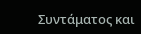Συντάματος και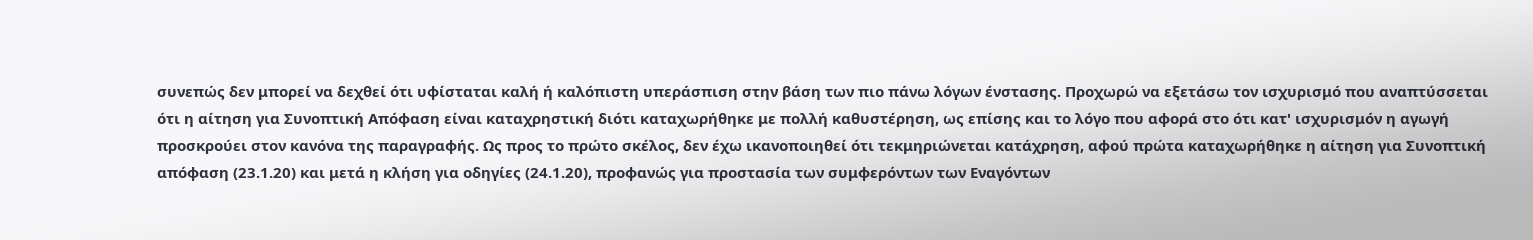συνεπώς δεν μπορεί να δεχθεί ότι υφίσταται καλή ή καλόπιστη υπεράσπιση στην βάση των πιο πάνω λόγων ένστασης. Προχωρώ να εξετάσω τον ισχυρισμό που αναπτύσσεται ότι η αίτηση για Συνοπτική Απόφαση είναι καταχρηστική διότι καταχωρήθηκε με πολλή καθυστέρηση, ως επίσης και το λόγο που αφορά στο ότι κατ' ισχυρισμόν η αγωγή προσκρούει στον κανόνα της παραγραφής. Ως προς το πρώτο σκέλος, δεν έχω ικανοποιηθεί ότι τεκμηριώνεται κατάχρηση, αφού πρώτα καταχωρήθηκε η αίτηση για Συνοπτική απόφαση (23.1.20) και μετά η κλήση για οδηγίες (24.1.20), προφανώς για προστασία των συμφερόντων των Εναγόντων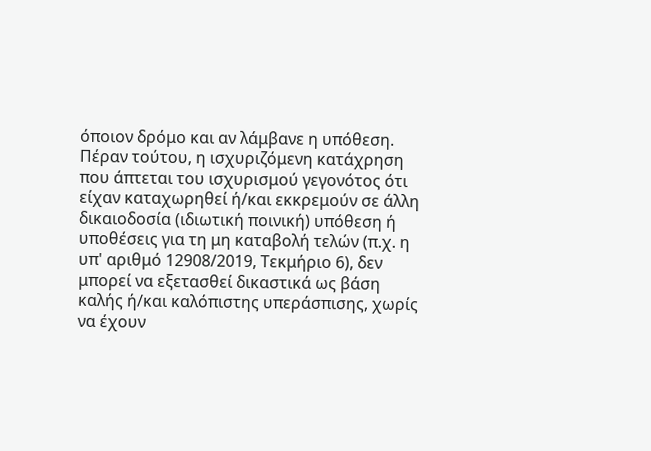όποιον δρόμο και αν λάμβανε η υπόθεση. Πέραν τούτου, η ισχυριζόμενη κατάχρηση που άπτεται του ισχυρισμού γεγονότος ότι είχαν καταχωρηθεί ή/και εκκρεμούν σε άλλη δικαιοδοσία (ιδιωτική ποινική) υπόθεση ή υποθέσεις για τη μη καταβολή τελών (π.χ. η υπ' αριθμό 12908/2019, Τεκμήριο 6), δεν μπορεί να εξετασθεί δικαστικά ως βάση καλής ή/και καλόπιστης υπεράσπισης, χωρίς να έχουν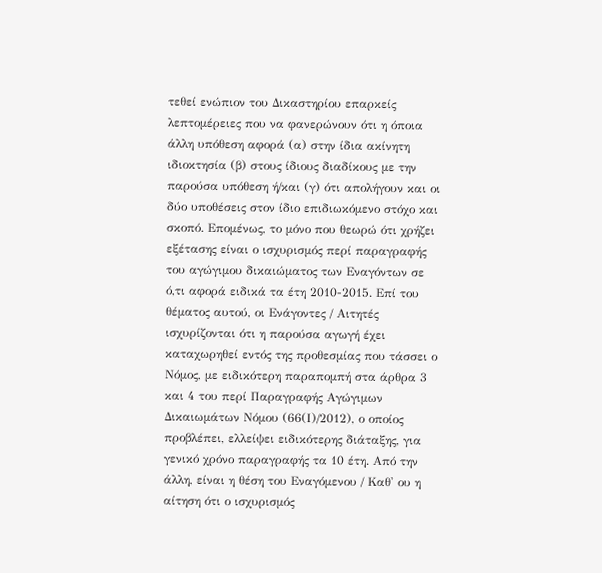τεθεί ενώπιον του Δικαστηρίου επαρκείς λεπτομέρειες που να φανερώνουν ότι η όποια άλλη υπόθεση αφορά (α) στην ίδια ακίνητη ιδιοκτησία (β) στους ίδιους διαδίκους με την παρούσα υπόθεση ή/και (γ) ότι απολήγουν και οι δύο υποθέσεις στον ίδιο επιδιωκόμενο στόχο και σκοπό. Επομένως, το μόνο που θεωρώ ότι χρήζει εξέτασης είναι ο ισχυρισμός περί παραγραφής του αγώγιμου δικαιώματος των Εναγόντων σε ό,τι αφορά ειδικά τα έτη 2010-2015. Επί του θέματος αυτού, οι Ενάγοντες / Αιτητές ισχυρίζονται ότι η παρούσα αγωγή έχει καταχωρηθεί εντός της προθεσμίας που τάσσει ο Νόμος, με ειδικότερη παραπομπή στα άρθρα 3 και 4 του περί Παραγραφής Αγώγιμων Δικαιωμάτων Νόμου (66(Ι)/2012), ο οποίος προβλέπει, ελλείψει ειδικότερης διάταξης, για γενικό χρόνο παραγραφής τα 10 έτη. Από την άλλη, είναι η θέση του Εναγόμενου / Καθ' ου η αίτηση ότι ο ισχυρισμός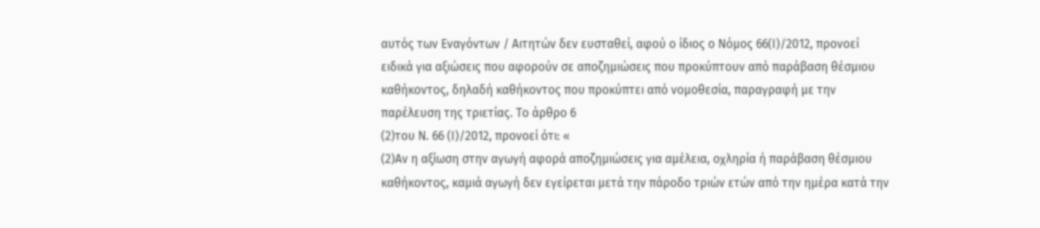αυτός των Εναγόντων / Αιτητών δεν ευσταθεί, αφού ο ίδιος ο Νόμος 66(Ι)/2012, προνοεί ειδικά για αξιώσεις που αφορούν σε αποζημιώσεις που προκύπτουν από παράβαση θέσμιου καθήκοντος, δηλαδή καθήκοντος που προκύπτει από νομοθεσία, παραγραφή με την παρέλευση της τριετίας. Το άρθρο 6
(2)του Ν. 66 (Ι)/2012, προνοεί ότι: «
(2)Αν η αξίωση στην αγωγή αφορά αποζημιώσεις για αμέλεια, οχληρία ή παράβαση θέσμιου καθήκοντος, καμιά αγωγή δεν εγείρεται μετά την πάροδο τριών ετών από την ημέρα κατά την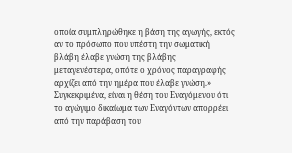οποία συμπληρώθηκε η βάση της αγωγής, εκτός αν το πρόσωπο που υπέστη την σωματική βλάβη έλαβε γνώση της βλάβης μεταγενέστερα, οπότε ο χρόνος παραγραφής αρχίζει από την ημέρα που έλαβε γνώση.» Συγκεκριμένα, είναι η θέση του Εναγόμενου ότι το αγώγιμο δικαίωμα των Εναγόντων απορρέει από την παράβαση του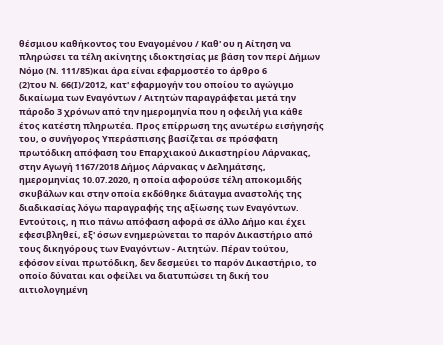θέσμιου καθήκοντος του Εναγομένου / Καθ' ου η Αίτηση να πληρώσει τα τέλη ακίνητης ιδιοκτησίας με βάση τον περί Δήμων Νόμο (Ν. 111/85)και άρα είναι εφαρμοστέο το άρθρο 6
(2)του Ν. 66(Ι)/2012, κατ' εφαρμογήν του οποίου το αγώγιμο δικαίωμα των Εναγόντων / Αιτητών παραγράφεται μετά την πάροδο 3 χρόνων από την ημερομηνία που η οφειλή για κάθε έτος κατέστη πληρωτέα. Προς επίρρωση της ανωτέρω εισήγησής του, ο συνήγορος Υπεράσπισης βασίζεται σε πρόσφατη πρωτόδικη απόφαση του Επαρχιακού Δικαστηρίου Λάρνακας, στην Αγωγή 1167/2018 Δήμος Λάρνακας ν Δελημάτσης, ημερομηνίας 10.07.2020, η οποία αφορούσε τέλη αποκομιδής σκυβάλων και στην οποία εκδόθηκε διάταγμα αναστολής της διαδικασίας λόγω παραγραφής της αξίωσης των Εναγόντων. Εντούτοις, η πιο πάνω απόφαση αφορά σε άλλο Δήμο και έχει εφεσιβληθεί, εξ' όσων ενημερώνεται το παρόν Δικαστήριο από τους δικηγόρους των Εναγόντων - Αιτητών. Πέραν τούτου, εφόσον είναι πρωτόδικη, δεν δεσμεύει το παρόν Δικαστήριο, το οποίο δύναται και οφείλει να διατυπώσει τη δική του αιτιολογημένη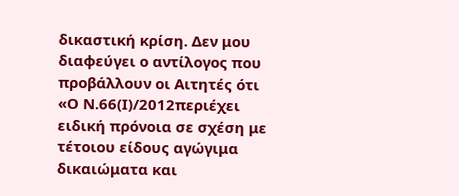δικαστική κρίση. Δεν μου διαφεύγει ο αντίλογος που προβάλλουν οι Αιτητές ότι «Ο Ν.66(Ι)/2012περιέχει ειδική πρόνοια σε σχέση με τέτοιου είδους αγώγιμα δικαιώματα και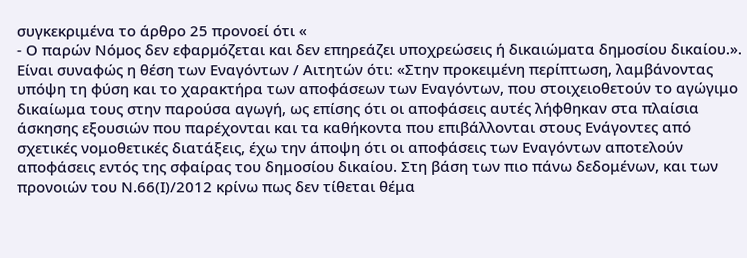συγκεκριμένα το άρθρο 25 προνοεί ότι «
- Ο παρών Νόµος δεν εφαρµόζεται και δεν επηρεάζει υποχρεώσεις ή δικαιώµατα δηµοσίου δικαίου.». Είναι συναφώς η θέση των Εναγόντων / Αιτητών ότι։ «Στην προκειμένη περίπτωση, λαμβάνοντας υπόψη τη φύση και το χαρακτήρα των αποφάσεων των Εναγόντων, που στοιχειοθετούν το αγώγιμο δικαίωμα τους στην παρούσα αγωγή, ως επίσης ότι οι αποφάσεις αυτές λήφθηκαν στα πλαίσια άσκησης εξουσιών που παρέχονται και τα καθήκοντα που επιβάλλονται στους Ενάγοντες από σχετικές νομοθετικές διατάξεις, έχω την άποψη ότι οι αποφάσεις των Εναγόντων αποτελούν αποφάσεις εντός της σφαίρας του δημοσίου δικαίου. Στη βάση των πιο πάνω δεδομένων, και των προνοιών του Ν.66(Ι)/2012 κρίνω πως δεν τίθεται θέμα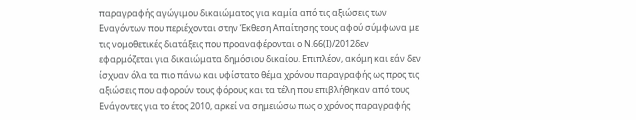παραγραφής αγώγιμου δικαιώματος για καμία από τις αξιώσεις των Εναγόντων που περιέχονται στην Έκθεση Απαίτησης τους αφού σύμφωνα με τις νομοθετικές διατάξεις που προαναφέρονται ο Ν.66(Ι)/2012δεν εφαρμόζεται για δικαιώματα δημόσιου δικαίου. Επιπλέον, ακόμη και εάν δεν ίσχυαν όλα τα πιο πάνω και υφίστατο θέμα χρόνου παραγραφής ως προς τις αξιώσεις που αφορούν τους φόρους και τα τέλη που επιβλήθηκαν από τους Ενάγοντες για το έτος 2010, αρκεί να σημειώσω πως ο χρόνος παραγραφής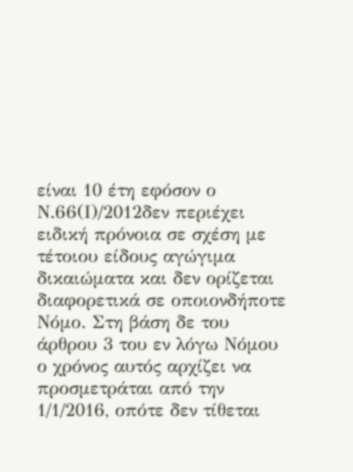είναι 10 έτη εφόσον ο Ν.66(Ι)/2012δεν περιέχει ειδική πρόνοια σε σχέση με τέτοιου είδους αγώγιμα δικαιώματα και δεν ορίζεται διαφορετικά σε οποιονδήποτε Νόμο. Στη βάση δε του άρθρου 3 του εν λόγω Νόμου ο χρόνος αυτός αρχίζει να προσμετράται από την 1/1/2016, οπότε δεν τίθεται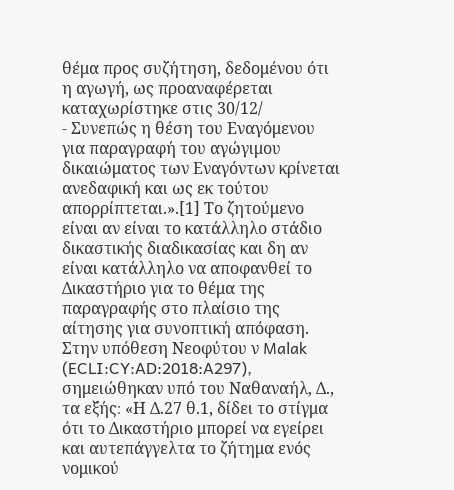θέμα προς συζήτηση, δεδομένου ότι η αγωγή, ως προαναφέρεται καταχωρίστηκε στις 30/12/
- Συνεπώς η θέση του Εναγόμενου για παραγραφή του αγώγιμου δικαιώματος των Εναγόντων κρίνεται ανεδαφική και ως εκ τούτου απορρίπτεται.».[1] Το ζητούμενο είναι αν είναι το κατάλληλο στάδιο δικαστικής διαδικασίας και δη αν είναι κατάλληλο να αποφανθεί το Δικαστήριο για το θέμα της παραγραφής στο πλαίσιο της αίτησης για συνοπτική απόφαση. Στην υπόθεση Νεοφύτου ν Malak (ECLI:CY:AD:2018:A297), σημειώθηκαν υπό του Ναθαναήλ, Δ., τα εξής։ «Η Δ.27 θ.1, δίδει το στίγμα ότι το Δικαστήριο μπορεί να εγείρει και αυτεπάγγελτα το ζήτημα ενός νομικού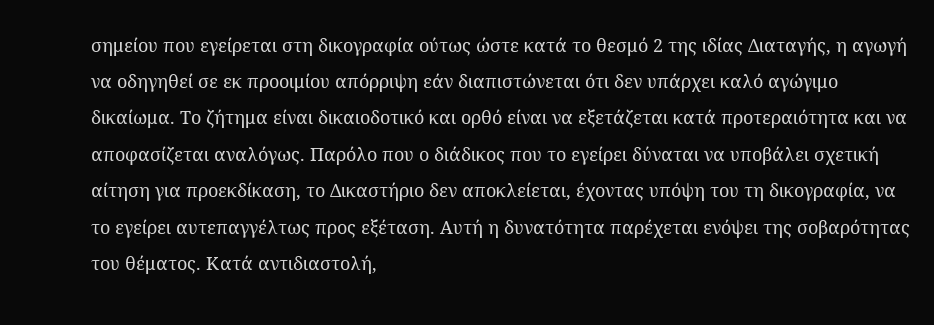σημείου που εγείρεται στη δικογραφία ούτως ώστε κατά το θεσμό 2 της ιδίας Διαταγής, η αγωγή να οδηγηθεί σε εκ προοιμίου απόρριψη εάν διαπιστώνεται ότι δεν υπάρχει καλό αγώγιμο δικαίωμα. Το ζήτημα είναι δικαιοδοτικό και ορθό είναι να εξετάζεται κατά προτεραιότητα και να αποφασίζεται αναλόγως. Παρόλο που ο διάδικος που το εγείρει δύναται να υποβάλει σχετική αίτηση για προεκδίκαση, το Δικαστήριο δεν αποκλείεται, έχοντας υπόψη του τη δικογραφία, να το εγείρει αυτεπαγγέλτως προς εξέταση. Αυτή η δυνατότητα παρέχεται ενόψει της σοβαρότητας του θέματος. Κατά αντιδιαστολή,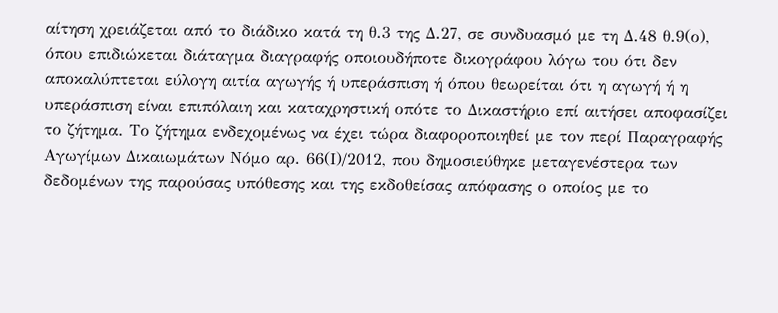αίτηση χρειάζεται από το διάδικο κατά τη θ.3 της Δ.27, σε συνδυασμό με τη Δ.48 θ.9(ο), όπου επιδιώκεται διάταγμα διαγραφής οποιουδήποτε δικογράφου λόγω του ότι δεν αποκαλύπτεται εύλογη αιτία αγωγής ή υπεράσπιση ή όπου θεωρείται ότι η αγωγή ή η υπεράσπιση είναι επιπόλαιη και καταχρηστική οπότε το Δικαστήριο επί αιτήσει αποφασίζει το ζήτημα. Το ζήτημα ενδεχομένως να έχει τώρα διαφοροποιηθεί με τον περί Παραγραφής Αγωγίμων Δικαιωμάτων Νόμο αρ. 66(Ι)/2012, που δημοσιεύθηκε μεταγενέστερα των δεδομένων της παρούσας υπόθεσης και της εκδοθείσας απόφασης ο οποίος με το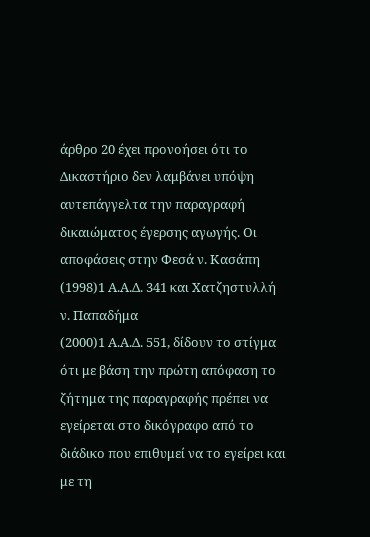άρθρο 20 έχει προνοήσει ότι το Δικαστήριο δεν λαμβάνει υπόψη αυτεπάγγελτα την παραγραφή δικαιώματος έγερσης αγωγής. Οι αποφάσεις στην Φεσά ν. Κασάπη
(1998)1 Α.Α.Δ. 341 και Χατζηστυλλή ν. Παπαδήμα
(2000)1 Α.Α.Δ. 551, δίδουν το στίγμα ότι με βάση την πρώτη απόφαση το ζήτημα της παραγραφής πρέπει να εγείρεται στο δικόγραφο από το διάδικο που επιθυμεί να το εγείρει και με τη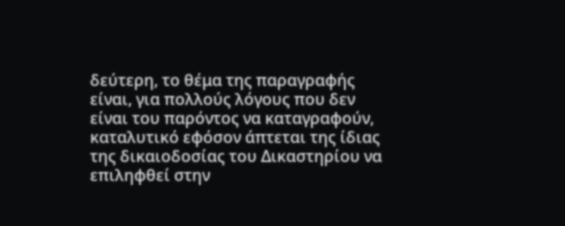δεύτερη, το θέμα της παραγραφής είναι, για πολλούς λόγους που δεν είναι του παρόντος να καταγραφούν, καταλυτικό εφόσον άπτεται της ίδιας της δικαιοδοσίας του Δικαστηρίου να επιληφθεί στην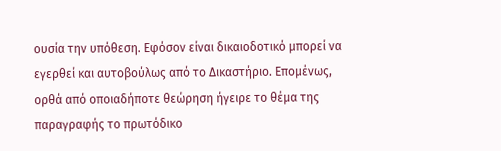ουσία την υπόθεση. Εφόσον είναι δικαιοδοτικό μπορεί να εγερθεί και αυτοβούλως από το Δικαστήριο. Επομένως, ορθά από οποιαδήποτε θεώρηση ήγειρε το θέμα της παραγραφής το πρωτόδικο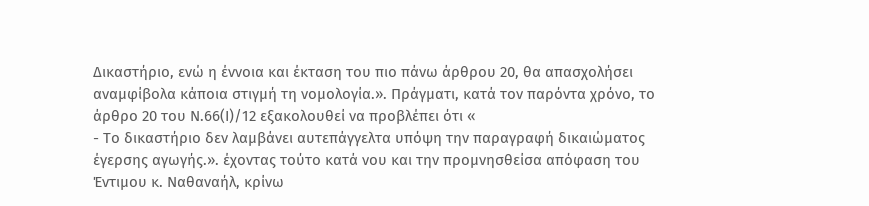Δικαστήριο, ενώ η έννοια και έκταση του πιο πάνω άρθρου 20, θα απασχολήσει αναμφίβολα κάποια στιγμή τη νομολογία.». Πράγματι, κατά τον παρόντα χρόνο, το άρθρο 20 του Ν.66(Ι)/12 εξακολουθεί να προβλέπει ότι «
- Το δικαστήριο δεν λαμβάνει αυτεπάγγελτα υπόψη την παραγραφή δικαιώματος έγερσης αγωγής.». έχοντας τούτο κατά νου και την προμνησθείσα απόφαση του Έντιμου κ. Ναθαναήλ, κρίνω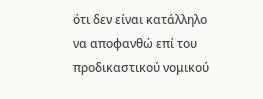ότι δεν είναι κατάλληλο να αποφανθώ επί του προδικαστικού νομικού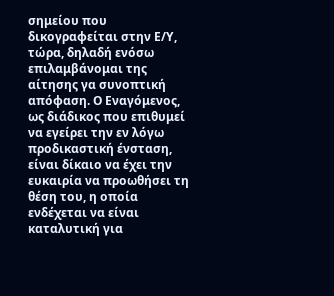σημείου που δικογραφείται στην Ε/Υ, τώρα, δηλαδή ενόσω επιλαμβάνομαι της αίτησης γα συνοπτική απόφαση. Ο Εναγόμενος, ως διάδικος που επιθυμεί να εγείρει την εν λόγω προδικαστική ένσταση, είναι δίκαιο να έχει την ευκαιρία να προωθήσει τη θέση του, η οποία ενδέχεται να είναι καταλυτική για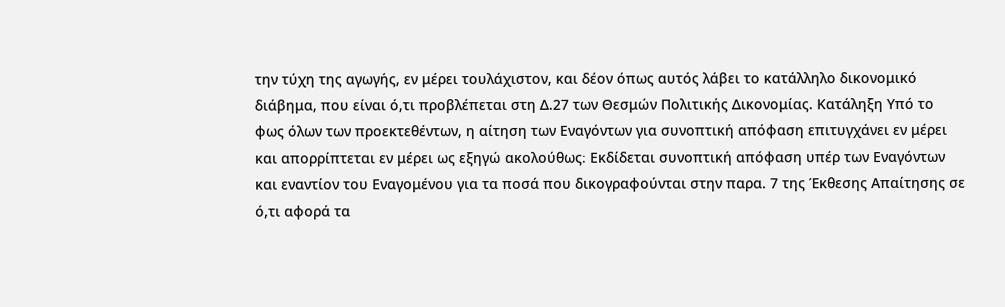την τύχη της αγωγής, εν μέρει τουλάχιστον, και δέον όπως αυτός λάβει το κατάλληλο δικονομικό διάβημα, που είναι ό,τι προβλέπεται στη Δ.27 των Θεσμών Πολιτικής Δικονομίας. Κατάληξη Υπό το φως όλων των προεκτεθέντων, η αίτηση των Εναγόντων για συνοπτική απόφαση επιτυγχάνει εν μέρει και απορρίπτεται εν μέρει ως εξηγώ ακολούθως։ Εκδίδεται συνοπτική απόφαση υπέρ των Εναγόντων και εναντίον του Εναγομένου για τα ποσά που δικογραφούνται στην παρα. 7 της Έκθεσης Απαίτησης σε ό,τι αφορά τα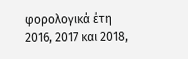φορολογικά έτη 2016, 2017 και 2018,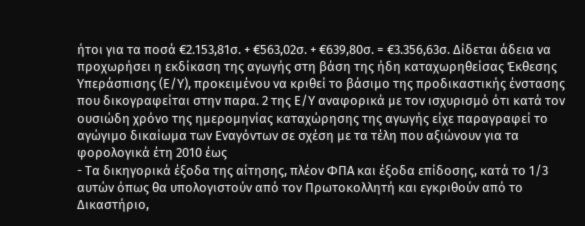ήτοι για τα ποσά €2.153,81σ. + €563,02σ. + €639,80σ. = €3.356,63σ. Δίδεται άδεια να προχωρήσει η εκδίκαση της αγωγής στη βάση της ήδη καταχωρηθείσας Έκθεσης Υπεράσπισης (Ε/Υ), προκειμένου να κριθεί το βάσιμο της προδικαστικής ένστασης που δικογραφείται στην παρα. 2 της Ε/Υ αναφορικά με τον ισχυρισμό ότι κατά τον ουσιώδη χρόνο της ημερομηνίας καταχώρησης της αγωγής είχε παραγραφεί το αγώγιμο δικαίωμα των Εναγόντων σε σχέση με τα τέλη που αξιώνουν για τα φορολογικά έτη 2010 έως
- Τα δικηγορικά έξοδα της αίτησης, πλέον ΦΠΑ και έξοδα επίδοσης, κατά το 1/3 αυτών όπως θα υπολογιστούν από τον Πρωτοκολλητή και εγκριθούν από το Δικαστήριο,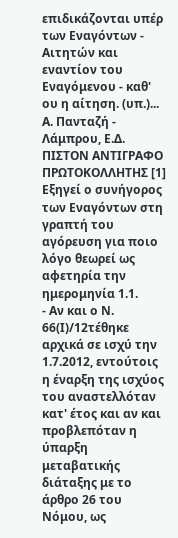επιδικάζονται υπέρ των Εναγόντων - Αιτητών και εναντίον του Εναγόμενου - καθ' ου η αίτηση. (υπ.)... Α. Πανταζή - Λάμπρου, Ε.Δ. ΠΙΣΤΟΝ ΑΝΤΙΓΡΑΦΟ ΠΡΩΤΟΚΟΛΛΗΤΗΣ [1] Εξηγεί ο συνήγορος των Εναγόντων στη γραπτή του αγόρευση για ποιο λόγο θεωρεί ως αφετηρία την ημερομηνία 1.1.
- Αν και ο Ν. 66(Ι)/12τέθηκε αρχικά σε ισχύ την 1.7.2012, εντούτοις η έναρξη της ισχύος του αναστελλόταν κατ' έτος και αν και προβλεπόταν η ύπαρξη μεταβατικής διάταξης με το άρθρο 26 του Νόμου, ως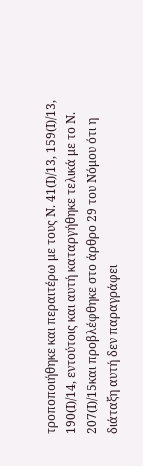τροποποιήθηκε και περαιτέρω με τους Ν. 41(Ι)/13, 159(Ι)/13, 190(Ι)/14, εντούτοις και αυτή καταργήθηκε τελικά με το Ν. 207(Ι)/15και προβλέφθηκε στο άρθρο 29 του Νόμου ότι η διάταξη αυτή δεν παραγράφει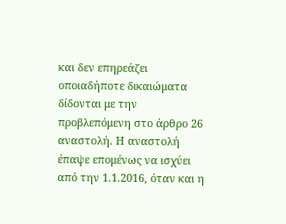και δεν επηρεάζει οποιαδήποτε δικαιώματα δίδονται με την προβλεπόμενη στο άρθρο 26 αναστολή. Η αναστολή έπαψε επομένως να ισχύει από την 1.1.2016, όταν και η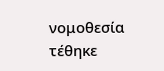νομοθεσία τέθηκε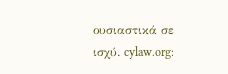ουσιαστικά σε ισχύ. cylaw.org: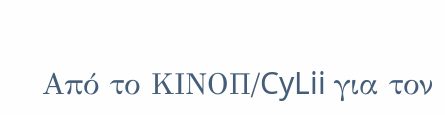Από το ΚΙΝOΠ/CyLii για τον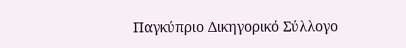Παγκύπριο Δικηγορικό Σύλλογο